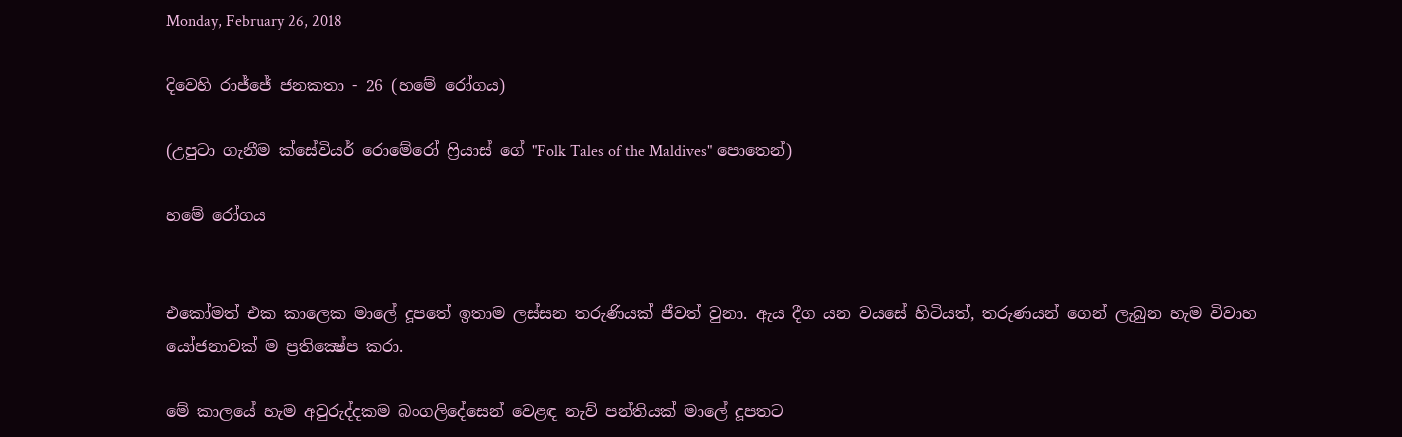Monday, February 26, 2018

දිවෙහි රාජ්ජේ ජනකතා - 26 (හමේ රෝගය)

(උපුටා ගැනීම ක්සේවියර් රොමේරෝ ෆ්‍රියාස් ගේ "Folk Tales of the Maldives" පොතෙන්)

හමේ රෝගය


එකෝමත් එක කාලෙක මාලේ දූපතේ ඉතාම ලස්සන තරුණියක් ජීවත් වුනා. ඇය දීග යන වයසේ හිටියත්, තරුණයන් ගෙන් ලැබුන හැම විවාහ යෝජනාවක් ම ප්‍රතික්‍ෂේප කරා.

මේ කාලයේ හැම අවුරුද්දකම බංගලිදේසෙන් වෙළඳ නැව් පන්තියක් මාලේ දූපතට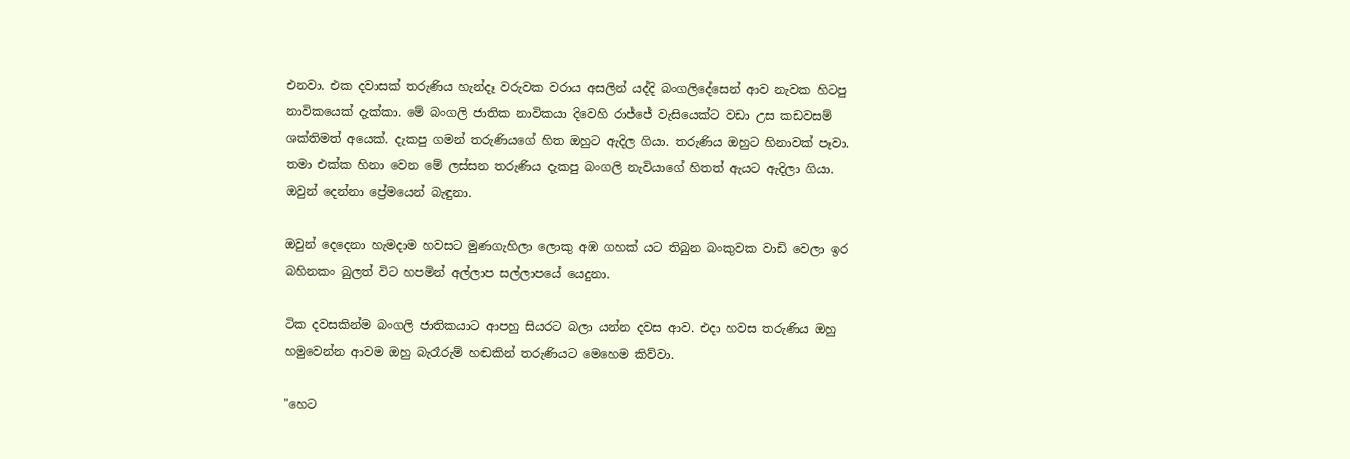එනවා. එක දවාසක් තරුණිය හැන්දෑ වරුවක වරාය අසලින් යද්දි බංගලිදේසෙන් ආව නැවක හිටපු නාවිකයෙක් දැක්කා. මේ බංගලි ජාතික නාවිකයා දිවෙහි රාජ්ජේ වැසියෙක්ට වඩා උස කඩවසම් ශක්තිමත් අයෙක්. දැකපු ගමන් තරුණියගේ හිත ඔහුට ඇදිල ගියා. තරුණිය ඔහුට හිනාවක් පෑවා. තමා එක්ක හිනා වෙන මේ ලස්සන තරුණිය දැකපු බංගලි නැවියාගේ හිතත් ඇයට ඇදිලා ගියා. ඔවුන් දෙන්නා ප්‍රේමයෙන් බැඳුනා.

ඔවුන් දෙදෙනා හැමදාම හවසට මුණගැහිලා ලොකු අඹ ගහක් යට තිබුන බංකුවක වාඩි වෙලා ඉර බහිනකං බුලත් විට හපමින් අල්ලාප සල්ලාපයේ යෙදුනා.

ටික දවසකින්ම බංගලි ජාතිකයාට ආපහු සියරට බලා යන්න දවස ආව. එදා හවස තරුණිය ඔහු හමුවෙන්න ආවම ඔහු බැරෑරුම් හඬකින් තරුණියට මෙහෙම කිව්වා.

"හෙට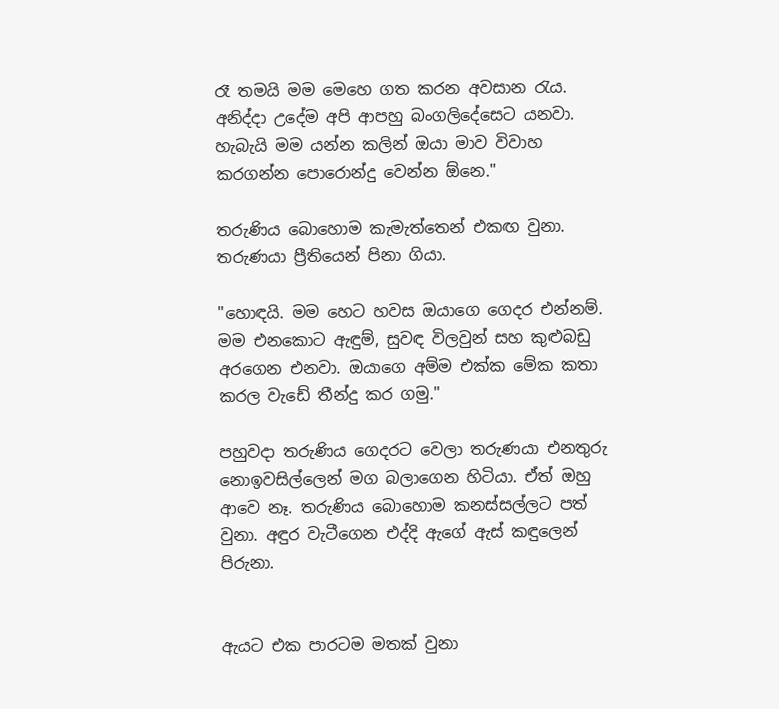රෑ තමයි මම මෙහෙ ගත කරන අවසාන රැය. අනිද්දා උදේම අපි ආපහු බංගලිදේසෙට යනවා. හැබැයි මම යන්න කලින් ඔයා මාව විවාහ කරගන්න පොරොන්දු වෙන්න ඕනෙ."

තරුණිය බොහොම කැමැත්තෙන් එකඟ වුනා. තරුණයා ප්‍රීතියෙන් පිනා ගියා.

"හොඳයි. මම හෙට හවස ඔයාගෙ ගෙදර එන්නම්. මම එනකොට ඇඳුම්, සුවඳ විලවුන් සහ කුළුබඩු අරගෙන එනවා. ඔයාගෙ අම්ම එක්ක මේක කතා කරල වැඩේ තීන්දු කර ගමු."

පහුවදා තරුණිය ගෙදරට වෙලා තරුණයා එනතුරු නොඉවසිල්ලෙන් මග බලාගෙන හිටියා. ඒත් ඔහු ආවෙ නෑ. තරුණිය බොහොම කනස්සල්ලට පත් වුනා. අඳුර වැටීගෙන එද්දි ඇගේ ඇස් කඳුලෙන් පිරුනා.


ඇයට එක පාරටම මතක් වුනා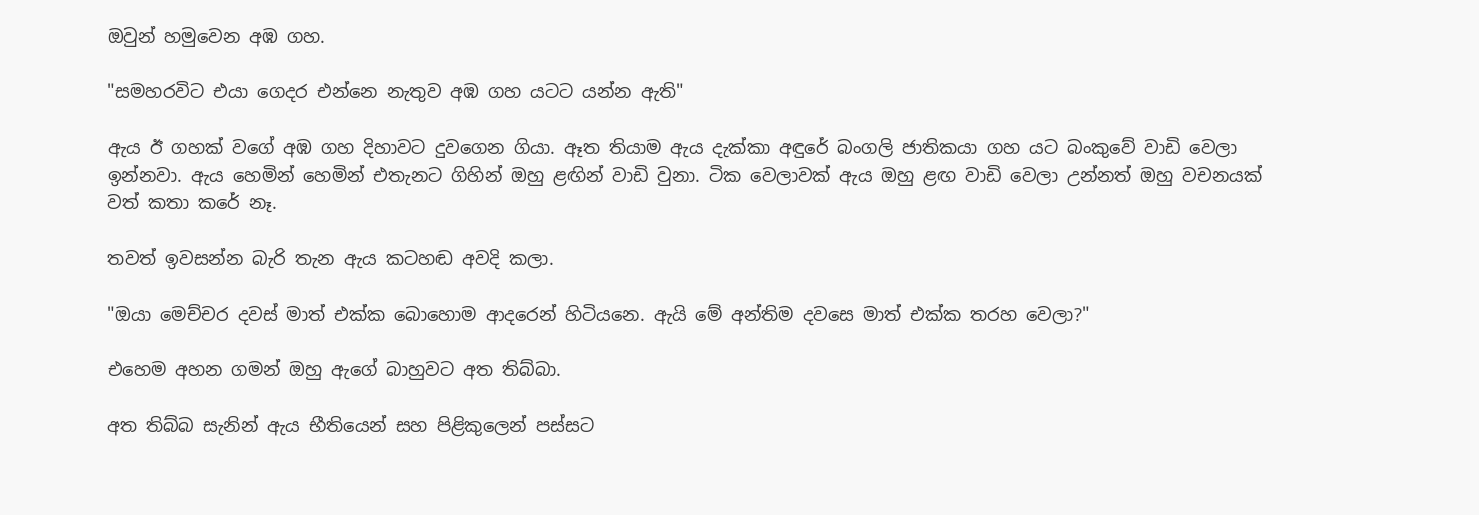ඔවුන් හමුවෙන අඹ ගහ.

"සමහරවිට එයා ගෙදර එන්නෙ නැතුව අඹ ගහ යටට යන්න ඇති"

ඇය ඊ ගහක් වගේ අඹ ගහ දිහාවට දුවගෙන ගියා. ඈත තියාම ඇය දැක්කා අඳුරේ බංගලි ජාතිකයා ගහ යට බංකුවේ වාඩි වෙලා ඉන්නවා. ඇය හෙමින් හෙමින් එතැනට ගිහින් ඔහු ළඟින් වාඩි වුනා. ටික වෙලාවක් ඇය ඔහු ළඟ වාඩි වෙලා උන්නත් ඔහු වචනයක් වත් කතා කරේ නෑ.

තවත් ඉවසන්න බැරි තැන ඇය කටහඬ අවදි කලා.

"ඔයා මෙච්චර දවස් මාත් එක්ක බොහොම ආදරෙන් හිටියනෙ. ඇයි මේ අන්තිම දවසෙ මාත් එක්ක තරහ වෙලා?"

එහෙම අහන ගමන් ඔහු ඇගේ බාහුවට අත තිබ්බා.

අත තිබ්බ සැනින් ඇය භීතියෙන් සහ පිළිකුලෙන් පස්සට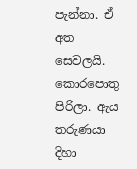පැන්නා. ඒ අත සෙවලයි. කොරපොතු පිරිලා. ඇය තරුණයා දිහා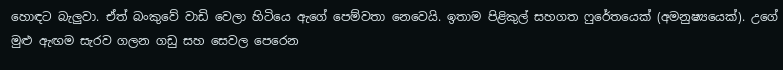හොඳට බැලුවා. ඒත් බංකුවේ වාඩි වෙලා හිටියෙ ඇගේ පෙම්වතා නෙවෙයි. ඉතාම පිළිකුල් සහගත ෆුරේතයෙක් (අමනුෂ්‍යයෙක්). උගේ මුළු ඇඟම සැරව ගලන ගඩු සහ සෙවල පෙරෙන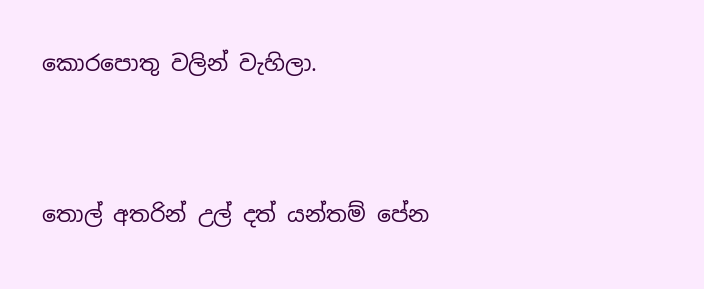කොරපොතු වලින් වැහිලා.




තොල් අතරින් උල් දත් යන්තම් පේන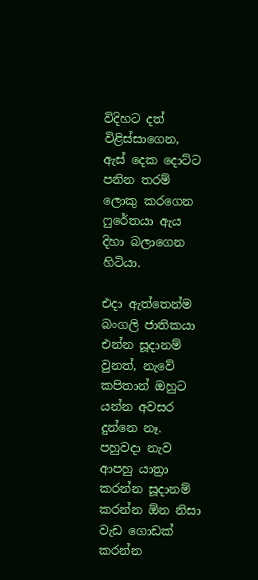විදිහට දත් විළිස්සාගෙන, ඇස් දෙක දොට්ට පනින තරම් ලොකු කරගෙන ෆුරේතයා ඇය දිහා බලාගෙන හිටියා.

එදා ඇත්තෙන්ම බංගලි ජාතිකයා එන්න සූදානම් වුනත්, නැවේ කපිතාන් ඔහුට යන්න අවසර දුන්නෙ නෑ. පහුවදා නැව ආපහු යාත්‍රා කරන්න සූදානම් කරන්න ඕන නිසා වැඩ ගොඩක් කරන්න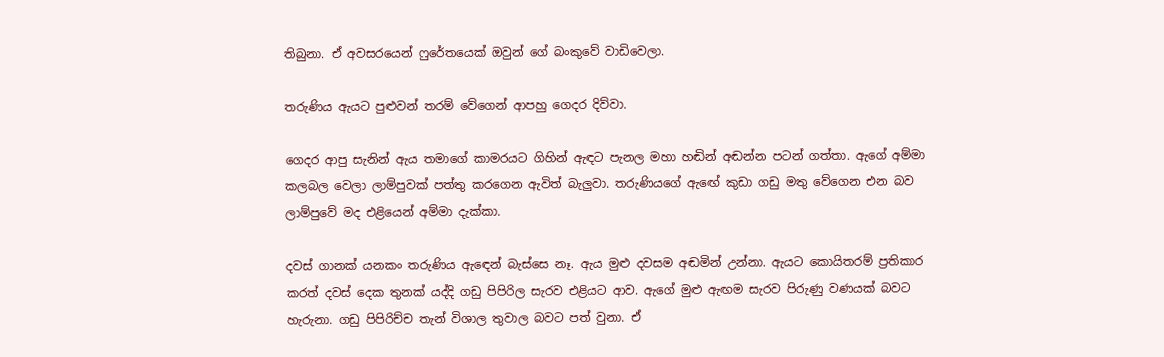තිබුනා. ඒ අවසරයෙන් ෆුරේතයෙක් ඔවුන් ගේ බංකුවේ වාඩිවෙලා.

තරුණිය ඇයට පුළුවන් තරම් වේගෙන් ආපහු ගෙදර දිව්වා.

ගෙදර ආපු සැනින් ඇය තමාගේ කාමරයට ගිහින් ඇඳට පැනල මහා හඬින් අඬන්න පටන් ගත්තා. ඇගේ අම්මා කලබල වෙලා ලාම්පුවක් පත්තු කරගෙන ඇවිත් බැලුවා. තරුණියගේ ඇඟේ කුඩා ගඩු මතු වේගෙන එන බව ලාම්පුවේ මද එළියෙන් අම්මා දැක්කා.

දවස් ගානක් යනකං තරුණිය ඇඳෙන් බැස්සෙ නෑ. ඇය මුළු දවසම අඬමින් උන්නා. ඇයට කොයිතරම් ප්‍රතිකාර කරත් දවස් දෙක තුනක් යද්දි ගඩු පිපිරිල සැරව එළියට ආව. ඇගේ මුළු ඇඟම සැරව පිරුණු වණයක් බවට හැරුනා. ගඩු පිපිරිච්ච තැන් විශාල තුවාල බවට පත් වුනා. ඒ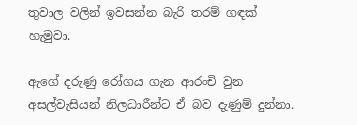තුවාල වලින් ඉවසන්න බැරි තරම් ගඳක් හැමුවා.

ඇගේ දරුණු රෝගය ගැන ආරංචි වුන අසල්වැසියන් නිලධාරීන්ට ඒ බව දැණුම් දුන්නා.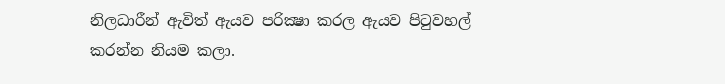නිලධාරීන් ඇවිත් ඇයව පරික්‍ෂා කරල ඇයව පිටුවහල් කරන්න නියම කලා.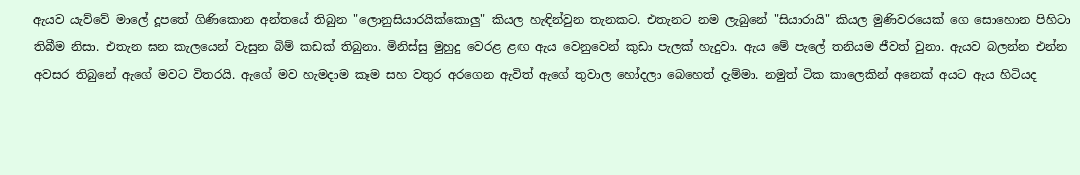ඇයව යැව්වේ මාලේ දූපතේ ගිණිකොන අන්තයේ තිබුන "ලොනුසියාරයික්කොලු" කියල හැඳින්වුන තැනකට. එතැනට නම ලැබුනේ "සියාරායි" කියල මුණිවරයෙක් ගෙ සොහොන පිහිටා තිබීම නිසා. එතැන ඝන කැලයෙන් වැසුන බිම් කඩක් තිබුනා. මිනිස්සු මුහුදු වෙරළ ළඟ ඇය වෙනුවෙන් කුඩා පැලක් හැදුවා. ඇය මේ පැලේ තනියම ජීවත් වුනා. ඇයව බලන්න එන්න අවසර තිබුනේ ඇගේ මවට විතරයි. ඇගේ මව හැමදාම කෑම සහ වතුර අරගෙන ඇවිත් ඇගේ තුවාල හෝදලා බෙහෙත් දැම්මා. නමුත් ටික කාලෙකින් අනෙක් අයට ඇය හිටියද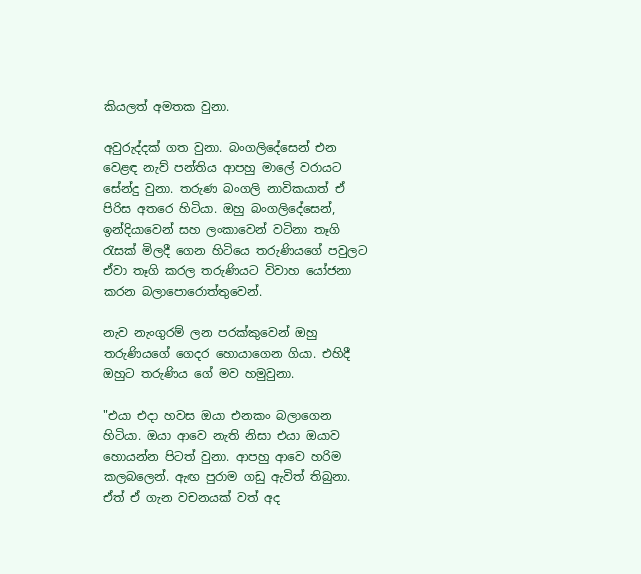කියලත් අමතක වුනා.

අවුරුද්දක් ගත වුනා. බංගලිදේසෙන් එන වෙළඳ නැව් පන්තිය ආපහු මාලේ වරායට සේන්දු වුනා. තරුණ බංගලි නාවිකයාත් ඒ පිරිස අතරෙ හිටියා. ඔහු බංගලිදේසෙන්, ඉන්දියාවෙන් සහ ලංකාවෙන් වටිනා තෑගි රැසක් මිලදී ගෙන හිටියෙ තරුණියගේ පවුලට ඒවා තෑගි කරල තරුණියට විවාහ යෝජනා කරන බලාපොරොත්තුවෙන්.

නැව නැංගුරම් ලන පරක්කුවෙන් ඔහු තරුණියගේ ගෙදර හොයාගෙන ගියා. එහිදී ඔහුට තරුණිය ගේ මව හමුවුනා.

"එයා එදා හවස ඔයා එනකං බලාගෙන හිටියා. ඔයා ආවෙ නැති නිසා එයා ඔයාව හොයන්න පිටත් වුනා. ආපහු ආවෙ හරිම කලබලෙන්. ඇඟ පුරාම ගඩු ඇවිත් තිබුනා. ඒත් ඒ ගැන වචනයක් වත් අද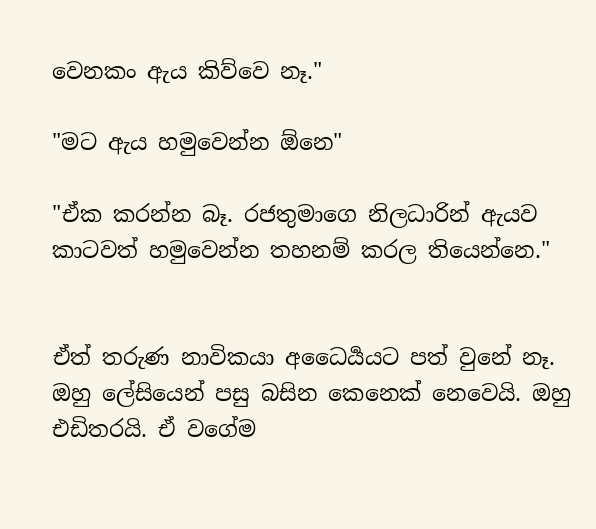වෙනකං ඇය කිව්වෙ නෑ."

"මට ඇය හමුවෙන්න ඕනෙ"

"ඒක කරන්න බෑ. රජතුමාගෙ නිලධාරින් ඇයව කාටවත් හමුවෙන්න තහනම් කරල තියෙන්නෙ."


ඒත් තරුණ නාවිකයා අධෛර්‍යයට පත් වුනේ නෑ. ඔහු ලේසියෙන් පසු බසින කෙනෙක් නෙවෙයි. ඔහු එඩිතරයි. ඒ වගේම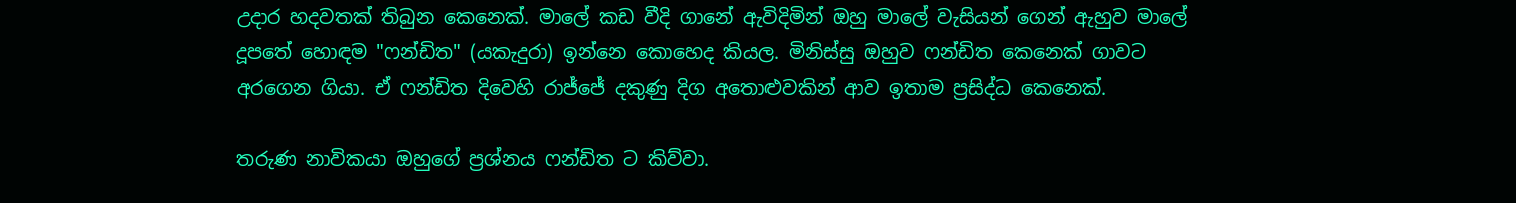උදාර හදවතක් තිබුන කෙනෙක්. මාලේ කඩ වීදි ගානේ ඇවිදිමින් ඔහු මාලේ වැසියන් ගෙන් ඇහුව මාලේ දූපතේ හොඳම "ෆන්ඩිත" (යකැදුරා) ඉන්නෙ කොහෙද කියල. මිනිස්සු ඔහුව ෆන්ඩිත කෙනෙක් ගාවට අරගෙන ගියා. ඒ ෆන්ඩිත දිවෙහි රාජ්ජේ දකුණු දිග අතොළුවකින් ආව ඉතාම ප්‍රසිද්ධ කෙනෙක්.

තරුණ නාවිකයා ඔහුගේ ප්‍රශ්නය ෆන්ඩිත ට කිව්වා.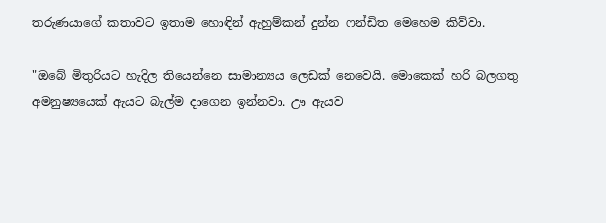තරුණයාගේ කතාවට ඉතාම හොඳින් ඇහුම්කන් දුන්න ෆන්ඩිත මෙහෙම කිව්වා.

"ඔබේ මිතුරියට හැදිල තියෙන්නෙ සාමාන්‍යය ලෙඩක් නෙවෙයි. මොකෙක් හරි බලගතු අමනුෂ්‍යයෙක් ඇයට බැල්ම දාගෙන ඉන්නවා. ඌ ඇයව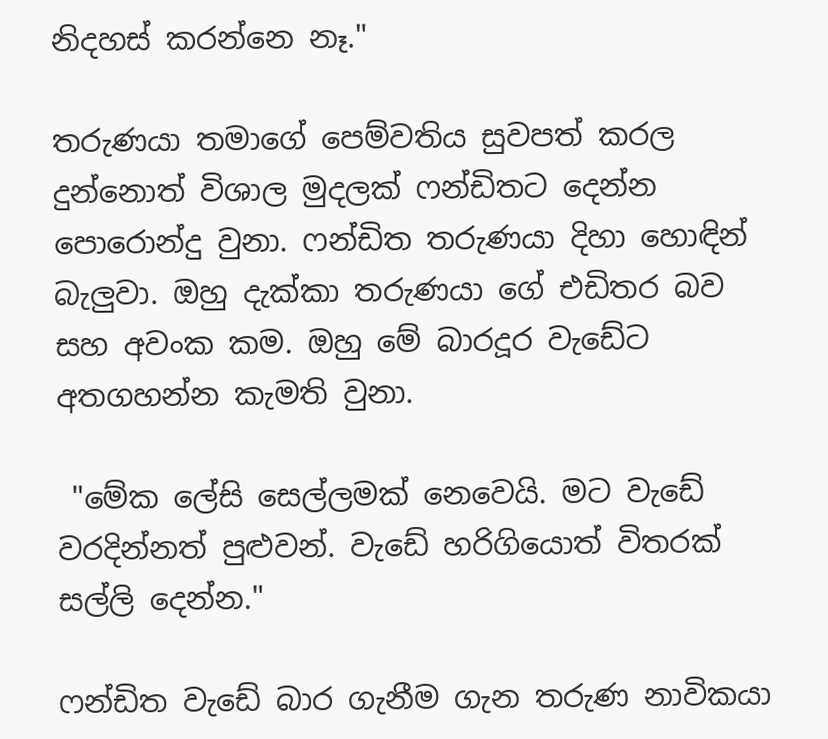නිදහස් කරන්නෙ නෑ."

තරුණයා තමාගේ පෙම්වතිය සුවපත් කරල දුන්නොත් විශාල මුදලක් ෆන්ඩිතට දෙන්න පොරොන්දු වුනා. ෆන්ඩිත තරුණයා දිහා හොඳින් බැලුවා. ඔහු දැක්කා තරුණයා ගේ එඩිතර බව සහ අවංක කම. ඔහු මේ බාරදූර වැඩේට අතගහන්න කැමති වුනා.

 "මේක ලේසි සෙල්ලමක් නෙවෙයි. මට වැඩේ වරදින්නත් පුළුවන්. වැඩේ හරිගියොත් විතරක් සල්ලි දෙන්න."

ෆන්ඩිත වැඩේ බාර ගැනීම ගැන තරුණ නාවිකයා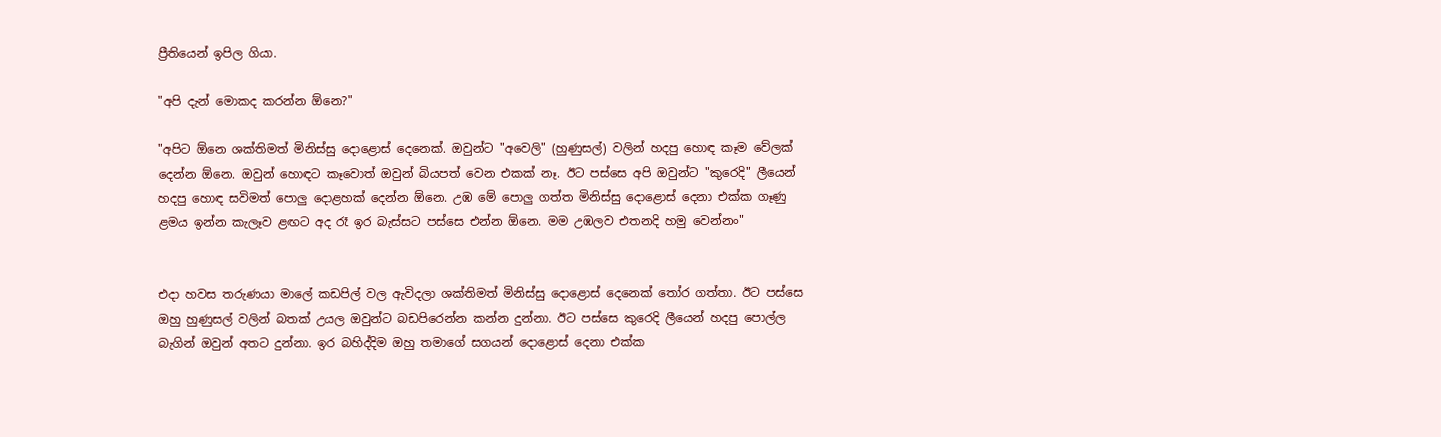ප්‍රීතියෙන් ඉපිල ගියා.

"අපි දැන් මොකද කරන්න ඕනෙ?"

"අපිට ඕනෙ ශක්තිමත් මිනිස්සු දොළොස් දෙනෙක්. ඔවුන්ට "අවෙලි" (හුණුසල්) වලින් හදපු හොඳ කෑම වේලක් දෙන්න ඕනෙ. ඔවුන් හොඳට කෑවොත් ඔවුන් බියපත් වෙන එකක් නෑ. ඊට පස්සෙ අපි ඔවුන්ට "කුරෙදි" ලීයෙන් හදපු හොඳ සවිමත් පොලු දොළහක් දෙන්න ඕනෙ. උඹ මේ පොලු ගත්ත මිනිස්සු දොළොස් දෙනා එක්ක ගෑණු ළමය ඉන්න කැලෑව ළඟට අද රෑ ඉර බැස්සට පස්සෙ එන්න ඕනෙ. මම උඹලව එතනදි හමු වෙන්නං"


එදා හවස තරුණයා මාලේ කඩපිල් වල ඇවිදලා ශක්තිමත් මිනිස්සු දොළොස් දෙනෙක් තෝර ගත්තා. ඊට පස්සෙ ඔහු හුණුසල් වලින් බතක් උයල ඔවුන්ට බඩපිරෙන්න කන්න දුන්නා. ඊට පස්සෙ කුරෙදි ලීයෙන් හදපු පොල්ල බැගින් ඔවුන් අතට දුන්නා. ඉර බහිද්දිම ඔහු තමාගේ සගයන් දොළොස් දෙනා එක්ක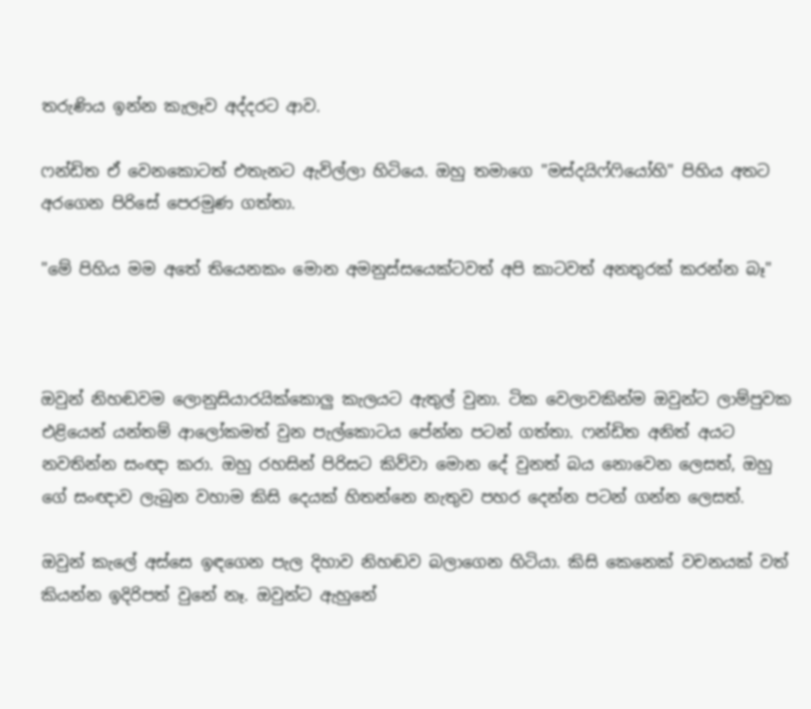තරුණිය ඉන්න කැලෑව අද්දරට ආව.

ෆන්ඩිත ඒ වෙනකොටත් එතැනට ඇවිල්ලා හිටියෙ. ඔහු තමාගෙ "මස්දයිෆ්ෆියෝහි" පිහිය අතට අරගෙන පිරිසේ පෙරමුණ ගත්තා.

"මේ පිහිය මම අතේ තියෙනකං මොන අමනුස්සයෙක්ටවත් අපි කාටවත් අනතුරක් කරන්න බෑ"



ඔවුන් නිහඬවම ලොනුසියාරයික්කොලු කැලයට ඇතුල් වුනා. ටික වෙලාවකින්ම ඔවුන්ට ලාම්පුවක එළියෙන් යන්තම් ආලෝකමත් වුන පැල්කොටය පේන්න පටන් ගත්තා. ෆන්ඩිත අනිත් අයට නවතින්න සංඥා කරා. ඔහු රහසින් පිරිසට කිව්වා මොන දේ වුනත් බය නොවෙන ලෙසත්, ඔහු ගේ සංඥාව ලැබුන වහාම කිසි දෙයක් හිතන්නෙ නැතුව පහර දෙන්න පටන් ගන්න ලෙසත්.

ඔවුන් කැලේ අස්සෙ ඉඳගෙන පැල දිහාව නිහඬව බලාගෙන හිටියා. කිසි කෙනෙක් වචනයක් වත් කියන්න ඉදිරිපත් වුනේ නෑ. ඔවුන්ට ඇහුනේ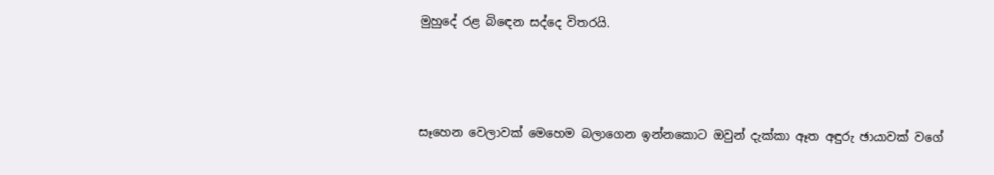මුහුදේ රළ බිඳෙන සද්දෙ විතරයි.



සෑහෙන වෙලාවක් මෙහෙම බලාගෙන ඉන්නකොට ඔවුන් දැක්කා ඈත අඳුරු ඡායාවක් වගේ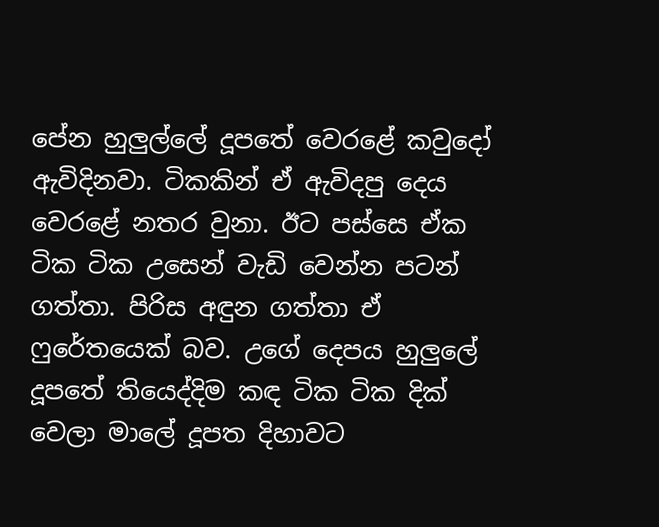පේන හුලුල්ලේ දූපතේ වෙරළේ කවුදෝ ඇවිදිනවා. ටිකකින් ඒ ඇවිදපු දෙය වෙරළේ නතර වුනා. ඊට පස්සෙ ඒක ටික ටික උසෙන් වැඩි වෙන්න පටන් ගත්තා. පිරිස අඳුන ගත්තා ඒ ෆුරේතයෙක් බව. උගේ දෙපය හුලුලේ දූපතේ තියෙද්දිම කඳ ටික ටික දික් වෙලා මාලේ දූපත දිහාවට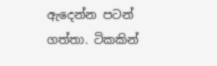ඇදෙන්න පටන් ගත්තා. ටිකකින්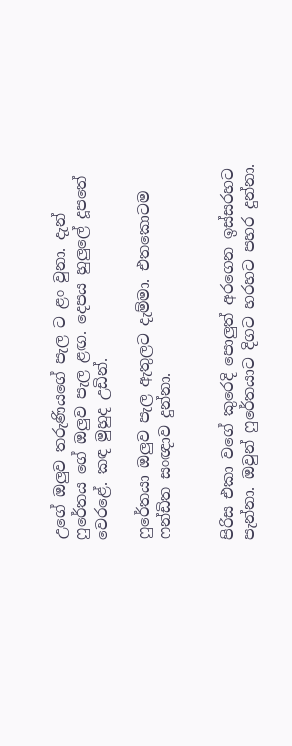උගේ ඔලුව තරුණියගේ පැල ට ළං වුනා. දැන් ෆුරේතය ගේ ඔලුව පැල ළඟ. දෙපය හුලුලේ දූපතේ වෙරළේ. කඳ මුහුද උඩින්.

ෆුරේතයා ඔලුව පැල ඇතුලට දැම්මා. එතකොටම ෆන්ඩිත සංඥාව දුන්නා.


පිරිස එකා වගේ කුරෙදි පොලුත් අරගෙන ඉස්සරහට පැන්නා. ඔවුන් ෆුරේතයාට දිගට හරහට පහර දුන්නා.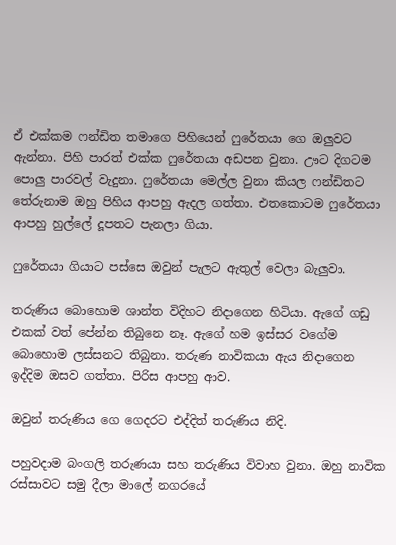ඒ එක්කම ෆන්ඩිත තමාගෙ පිහියෙන් ෆුරේතයා ගෙ ඔලුවට ඇන්නා. පිහි පාරත් එක්ක ෆුරේතයා අඩපන වුනා. ඌට දිගටම පොලු පාරවල් වැදුනා. ෆුරේතයා මෙල්ල වුනා කියල ෆන්ඩිතට තේරුනාම ඔහු පිහිය ආපහු ඇදල ගත්තා. එතකොටම ෆුරේතයා ආපහු හුල්ලේ දූපතට පැනලා ගියා.

ෆුරේතයා ගියාට පස්සෙ ඔවුන් පැලට ඇතුල් වෙලා බැලුවා.

තරුණිය බොහොම ශාන්ත විදිහට නිදාගෙන හිටියා. ඇගේ ගඩු එකක් වත් පේන්න තිබුනෙ නෑ. ඇගේ හම ඉස්සර වගේම බොහොම ලස්සනට තිබුනා. තරුණ නාවිකයා ඇය නිදාගෙන ඉද්දිම ඔසව ගත්තා. පිරිස ආපහු ආව.

ඔවුන් තරුණිය ගෙ ගෙදරට එද්දිත් තරුණිය නිදි.

පහුවදාම බංගලි තරුණයා සහ තරුණිය විවාහ වුනා. ඔහු නාවික රස්සාවට සමු දීලා මාලේ නගරයේ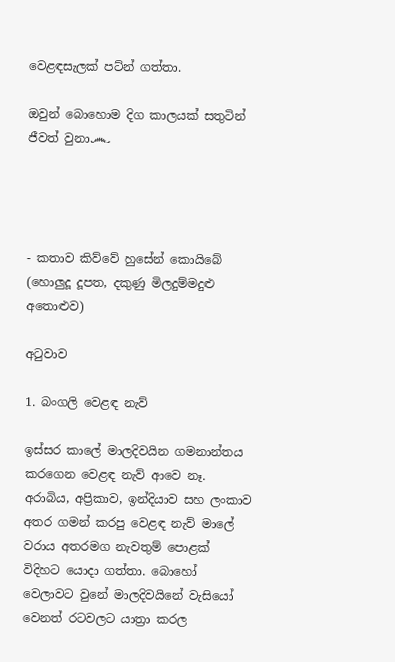වෙළඳසැලක් පට්න් ගත්තා.

ඔවුන් බොහොම දිග කාලයක් සතුටින් ජීවත් වුනා෴




- කතාව කිව්වේ හුසේන් කොයිබේ (හොලුදූ දූපත, දකුණු මිලදුම්මදුළු අතොළුව)

අටුවාව

1. බංගලි වෙළඳ නැව්

ඉස්සර කාලේ මාලදිවයින ගමනාන්තය කරගෙන වෙළඳ නැව් ආවෙ නෑ. අරාබිය, අප්‍රිකාව, ඉන්දියාව සහ ලංකාව අතර ගමන් කරපු වෙළඳ නැව් මාලේ වරාය අතරමග නැවතුම් පොළක් විදිහට යොදා ගත්තා. බොහෝ වෙලාවට වුනේ මාලදිවයිනේ වැසියෝ වෙනත් රටවලට යාත්‍රා කරල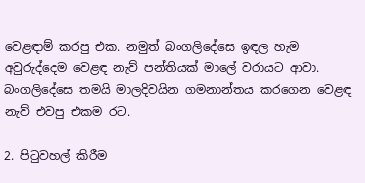වෙළඳාම් කරපු එක. නමුත් බංගලිදේසෙ ඉඳල හැම අවුරුද්දෙම වෙළඳ නැව් පන්තියක් මාලේ වරායට ආවා. බංගලිදේසෙ තමයි මාලදිවයින ගමනාන්තය කරගෙන වෙළඳ නැව් එවපු එකම රට.

2. පිටුවහල් කිරීම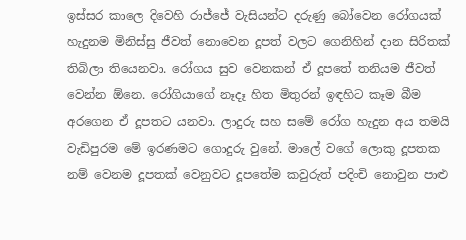ඉස්සර කාලෙ දිවෙහි රාජ්ජේ වැසියන්ට දරුණු බෝවෙන රෝගයක් හැදුනම මිනිස්සු ජීවත් නොවෙන දූපත් වලට ගෙනිහින් දාන සිරිතක් තිබිලා තියෙනවා. රෝගය සුව වෙනකන් ඒ දූපතේ තනියම ජීවත් වෙන්න ඕනෙ. රෝගියාගේ නෑදෑ හිත මිතුරන් ඉඳහිට කෑම බීම අරගෙන ඒ දූපතට යනවා. ලාදුරු සහ සමේ රෝග හැදුන අය තමයි වැඩිපුරම මේ ඉරණමට ගොදුරු වුනේ. මාලේ වගේ ලොකු දූපතක නම් වෙනම දූපතක් වෙනුවට දූපතේම කවුරුත් පදිංචි නොවුන පාළු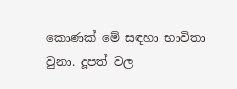කොණක් මේ සඳහා භාවිතා වුනා. දූපත් වල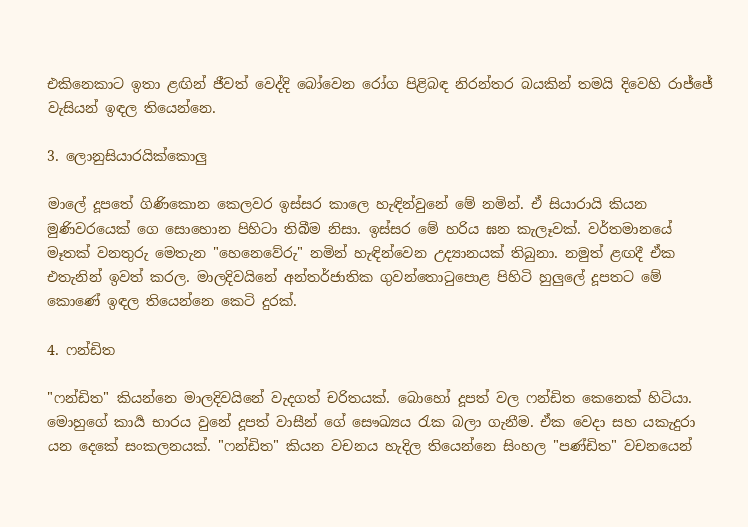එකිනෙකාට ඉතා ළඟින් ජීවත් වෙද්දි බෝවෙන රෝග පිළිබඳ නිරන්තර බයකින් තමයි දිවෙහි රාජ්ජේ වැසියන් ඉඳල තියෙන්නෙ.

3. ලොනුසියාරයික්කොලු

මාලේ දූපතේ ගිණිකොන කෙලවර ඉස්සර කාලෙ හැඳින්වුනේ මේ නමින්. ඒ සියාරායි කියන මුණිවරයෙක් ගෙ සොහොන පිහිටා තිබීම නිසා. ඉස්සර මේ හරිය ඝන කැලෑවක්. වර්තමානයේ මෑතක් වනතුරු මෙතැන "හෙනෙවේරු" නමින් හැඳින්වෙන උද්‍යානයක් තිබුනා. නමුත් ළඟදී ඒක එතැනින් ඉවත් කරල. මාලදිවයිනේ අන්තර්ජාතික ගුවන්තොටුපොළ පිහිටි හුලුලේ දූපතට මේ කොණේ ඉඳල තියෙන්නෙ කෙටි දුරක්.

4. ෆන්ඩිත

"ෆන්ඩිත" කියන්නෙ මාලදිවයිනේ වැදගත් චරිතයක්. බොහෝ දූපත් වල ෆන්ඩිත කෙනෙක් හිටියා. මොහුගේ කාර්‍ය භාරය වුනේ දූපත් වාසීන් ගේ සෞඛ්‍යය රැක බලා ගැනීම. ඒක වෙදා සහ යකැදුරා යන දෙකේ සංකලනයක්. "ෆන්ඩිත" කියන වචනය හැදිල තියෙන්නෙ සිංහල "පණ්ඩිත" වචනයෙන්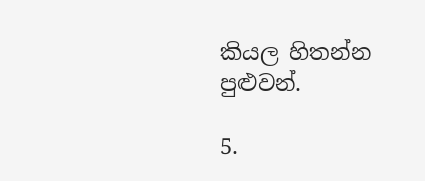කියල හිතන්න පුළුවන්.

5.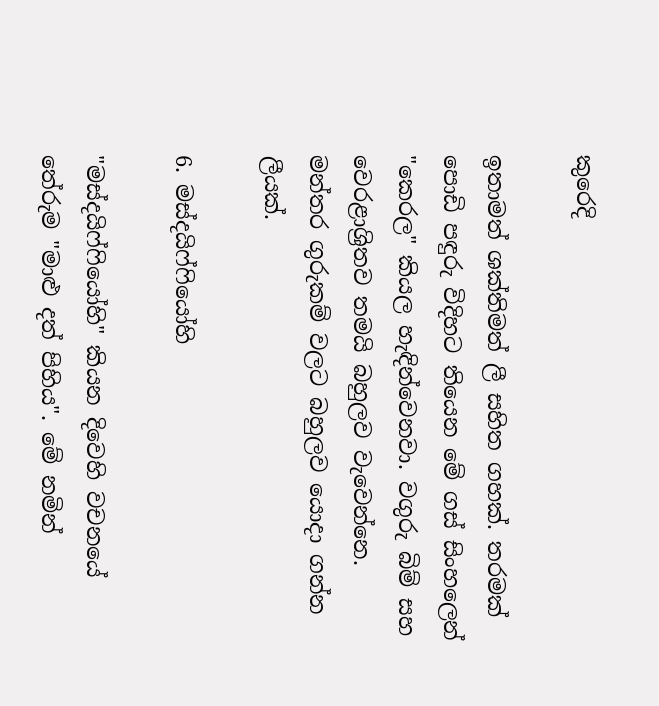කුරෙදි

ඉතාමත් ශක්තිමත් ලී සහිත ගහක්. තරමක් පොඩි පඳුරු විදිහට තියෙන මේ ගස් සිංහලෙන් "කෙරල" කියල හැඳින්වෙනවා. වගුරු බිම් සහ වෙරළාශ්‍රිතව තමයි බහුලව වැවෙන්නෙ. මන්තර ගුරුකම් වලට බහුලව යොදා ගන්න ලීයක්.

6. මස්දයිෆ්ෆියෝහි

"මස්දයිෆ්ෆියෝහි" කියන දිවෙහි වචනයේ තේරුම "මාළු දත් පිහිය". මේ නමින්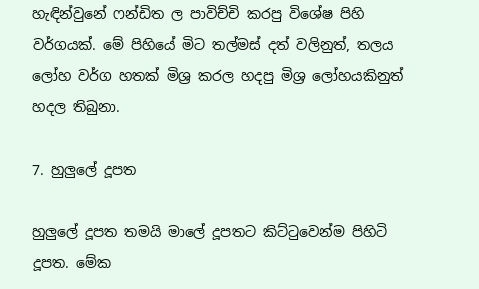හැඳින්වුනේ ෆන්ඩිත ල පාවිච්චි කරපු විශේෂ පිහි වර්ගයක්. මේ පිහියේ මිට තල්මස් දත් වලිනුත්, තලය ලෝහ වර්ග හතක් මිශ්‍ර කරල හදපු මිශ්‍ර ලෝහයකිනුත් හදල තිබුනා.

7. හුලුලේ දූපත

හුලුලේ දූපත තමයි මාලේ දූපතට කිට්ටුවෙන්ම පිහිටි දූපත. මේක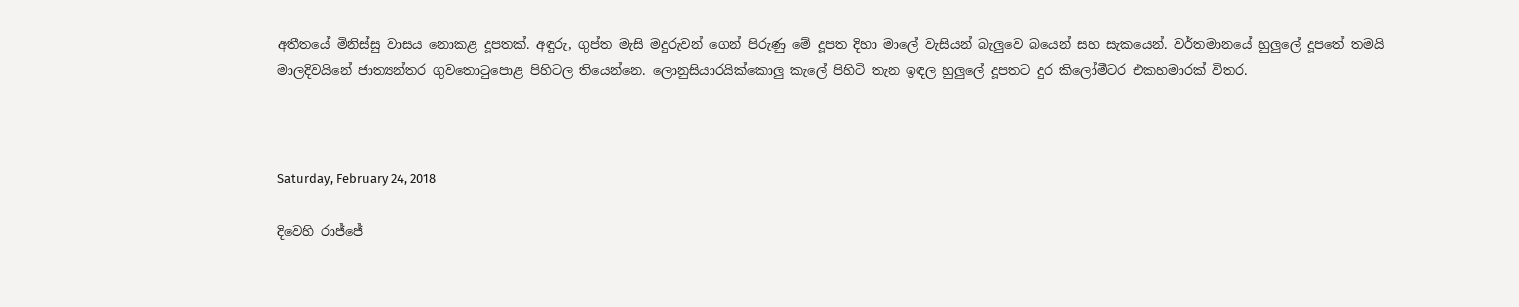අතීතයේ මිනිස්සු වාසය නොකළ දූපතක්. අඳුරු, ගුප්ත මැසි මදුරුවන් ගෙන් පිරුණු මේ දූපත දිහා මාලේ වැසියන් බැලුවෙ බයෙන් සහ සැකයෙන්. වර්තමානයේ හුලුලේ දූපතේ තමයි මාලදිවයිනේ ජාත්‍යන්තර ගුවතොටුපොළ පිහිටල තියෙන්නෙ. ලොනුසියාරයික්කොලු කැලේ පිහිටි තැන ඉඳල හුලුලේ දූපතට දුර කිලෝමීටර එකහමාරක් විතර.



Saturday, February 24, 2018

දිවෙහි රාජ්ජේ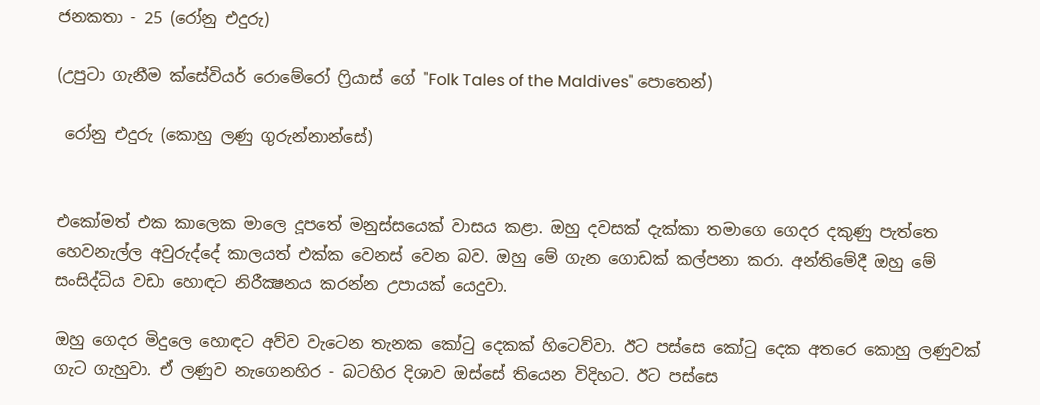ජනකතා - 25 (රෝනු එදුරු)

(උපුටා ගැනීම ක්සේවියර් රොමේරෝ ෆ්‍රියාස් ගේ "Folk Tales of the Maldives" පොතෙන්)

 රෝනු එදුරු (කොහු ලණු ගුරුන්නාන්සේ)


එකෝමත් එක කාලෙක මාලෙ දූපතේ මනුස්සයෙක් වාසය කළා. ඔහු දවසක් දැක්කා තමාගෙ ගෙදර දකුණු පැත්තෙ හෙවනැල්ල අවුරුද්දේ කාලයත් එක්ක වෙනස් වෙන බව. ඔහු මේ ගැන ගොඩක් කල්පනා කරා. අන්තිමේදී ඔහු මේ සංසිද්ධිය වඩා හොඳට නිරීක්‍ෂනය කරන්න උපායක් යෙදුවා.

ඔහු ගෙදර මිදුලෙ හොඳට අව්ව වැටෙන තැනක කෝටු දෙකක් හිටෙව්වා. ඊට පස්සෙ කෝටු දෙක අතරෙ කොහු ලණුවක් ගැට ගැහුවා. ඒ ලණුව නැගෙනහිර - බටහිර දිශාව ඔස්සේ තියෙන විදිහට. ඊට පස්සෙ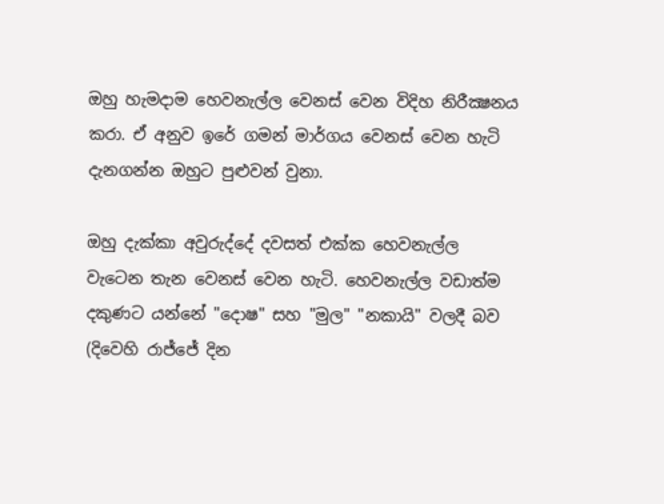ඔහු හැමදාම හෙවනැල්ල වෙනස් වෙන විදිහ නිරීක්‍ෂනය කරා. ඒ අනුව ඉරේ ගමන් මාර්ගය වෙනස් වෙන හැටි දැනගන්න ඔහුට පුළුවන් වුනා.

ඔහු දැක්කා අවුරුද්දේ දවසත් එක්ක හෙවනැල්ල වැටෙන තැන වෙනස් වෙන හැටි. හෙවනැල්ල වඩාත්ම දකුණට යන්නේ "දොෂ" සහ "මුල" "නකායි" වලදී බව (දිවෙහි රාජ්ජේ දින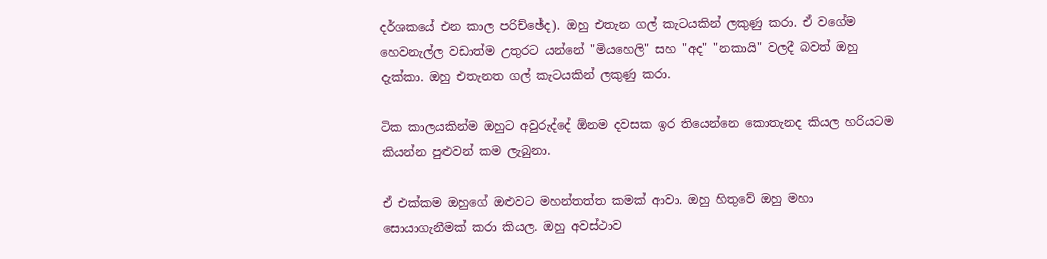දර්ශකයේ එන කාල පරිච්ඡේද). ඔහු එතැන ගල් කැටයකින් ලකුණු කරා. ඒ වගේම හෙවනැල්ල වඩාත්ම උතුරට යන්නේ "මියහෙලි" සහ "අද" "නකායි" වලදී බවත් ඔහු දැක්කා. ඔහු එතැනත ගල් කැටයකින් ලකුණු කරා.

ටික කාලයකින්ම ඔහුට අවුරුද්දේ ඕනම දවසක ඉර තියෙන්නෙ කොතැනද කියල හරියටම කියන්න පුළුවන් කම ලැබුනා.

ඒ එක්කම ඔහුගේ ඔළුවට මහන්තත්ත කමක් ආවා. ඔහු හිතුවේ ඔහු මහා සොයාගැනීමක් කරා කියල. ඔහු අවස්ථාව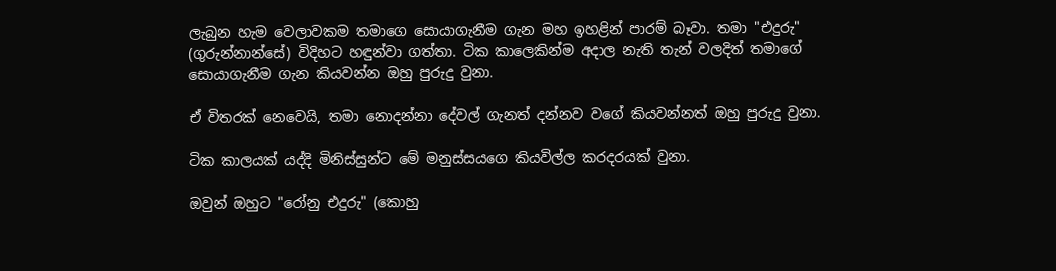ලැබුන හැම වෙලාවකම තමාගෙ සොයාගැනීම ගැන මහ ඉහළින් පාරම් බෑවා. තමා "එදුරු" (ගුරුන්නාන්සේ) විදිහට හඳුන්වා ගත්තා. ටික කාලෙකින්ම අදාල නැති තැන් වලදිත් තමාගේ සොයාගැනීම ගැන කියවන්න ඔහු පුරුදු වුනා.

ඒ විතරක් නෙවෙයි, තමා නොදන්නා දේවල් ගැනත් දන්නව වගේ කියවන්නත් ඔහු පුරුදු වුනා.

ටික කාලයක් යද්දි මිනිස්සුන්ට මේ මනුස්සයගෙ කියවිල්ල කරදරයක් වුනා.

ඔවුන් ඔහුට "රෝනු එදුරු" (කොහු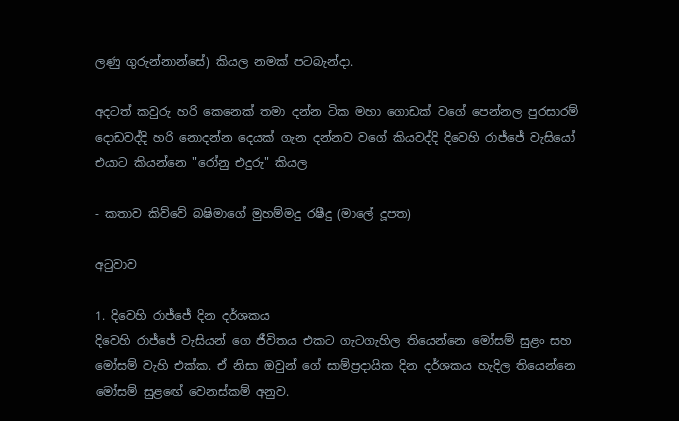ලණු ගුරුන්නාන්සේ) කියල නමක් පටබැන්දා.

අදටත් කවුරු හරි කෙනෙක් තමා දන්න ටික මහා ගොඩක් වගේ පෙන්නල පුරසාරම් දොඩවද්දි හරි නොදන්න දෙයක් ගැන දන්නව වගේ කියවද්දි දිවෙහි රාජ්ජේ වැසියෝ එයාට කියන්නෙ "රෝනු එදුරු" කියල

- කතාව කිව්වේ බෂිමාගේ මුහම්මදු රෂීදු (මාලේ දූපත)

අටුවාව

1. දිවෙහි රාජ්ජේ දින දර්ශකය
දිවෙහි රාජ්ජේ වැසියන් ගෙ ජීවිතය එකට ගැටගැහිල තියෙන්නෙ මෝසම් සුළං සහ මෝසම් වැහි එක්ක. ඒ නිසා ඔවුන් ගේ සාම්ප්‍රදායික දින දර්ශකය හැදිල තියෙන්නෙ මෝසම් සුළඟේ වෙනස්කම් අනුව.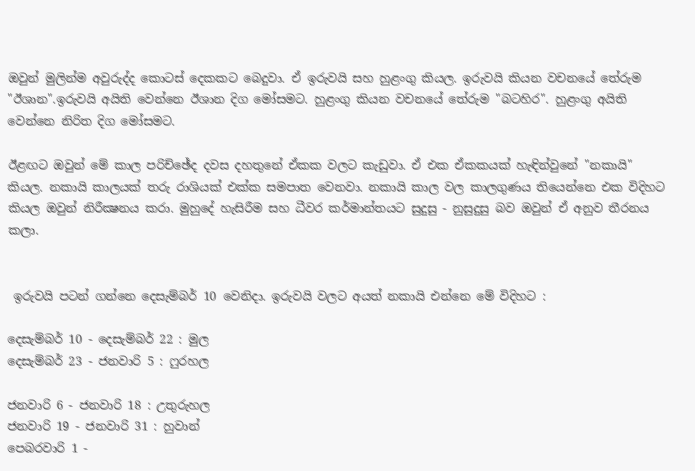ඔවුන් මුලින්ම අවුරුද්ද කොටස් දෙකකට බෙදුවා. ඒ ඉරුවයි සහ හුළංගු කියල. ඉරුවයි කියන වචනයේ තේරුම "ඊශාන".ඉරුවයි අයිති වෙන්නෙ ඊශාන දිග මෝසමට. හුළංගු කියන වචනයේ තේරුම "බටහිර". හුළංගු අයිති වෙන්නෙ නිරිත දිග මෝසමට.

ඊළඟට ඔවුන් මේ කාල පරිච්ඡේද දවස දහතුනේ ඒකක වලට කැඩුවා. ඒ එක ඒකකයක් හැඳින්වුනේ "නකායි" කියල. නකායි කාලයක් තරු රාශියක් එක්ක සමපාත වෙනවා. නකායි කාල වල කාලගුණය තියෙන්නෙ එක විදිහට කියල ඔවුන් නිරීක්‍ෂනය කරා. මුහුදේ හැසිරීම සහ ධීවර කර්මාන්තයට සුදුසු - නුසුදුසු බව ඔවුන් ඒ අනුව තීරනය කලා.


 ඉරුවයි පටන් ගන්නෙ දෙසැම්බර් 10 වෙනිදා. ඉරුවයි වලට අයත් නකායි එන්නෙ මේ විදිහට :

දෙසැම්බර් 10 - දෙසැම්බර් 22 : මුල
දෙසැම්බර් 23 - ජනවාරි 5 : ෆුරහල

ජනවාරි 6 - ජනවාරි 18 : උතුරුහල
ජනවාරි 19 - ජනවාරි 31 : හුවාන්
පෙබරවාරි 1 -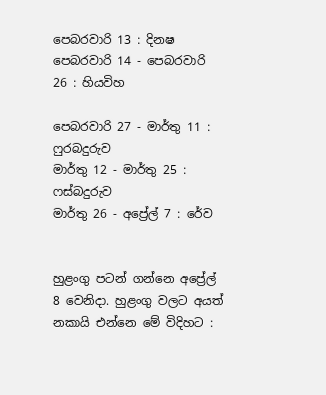පෙබරවාරි 13 : දිනෂ
පෙබරවාරි 14 - පෙබරවාරි 26 : හියවිහ

පෙබරවාරි 27 - මාර්තු 11 : ෆුරබදුරුව
මාර්තු 12 - මාර්තු 25 : ෆස්බදුරුව
මාර්තු 26 - අප්‍රේල් 7 : රේව


හුළංගු පටන් ගන්නෙ අප්‍රේල් 8 වෙනිදා. හුළංගු වලට අයත් නකායි එන්නෙ මේ විදිහට :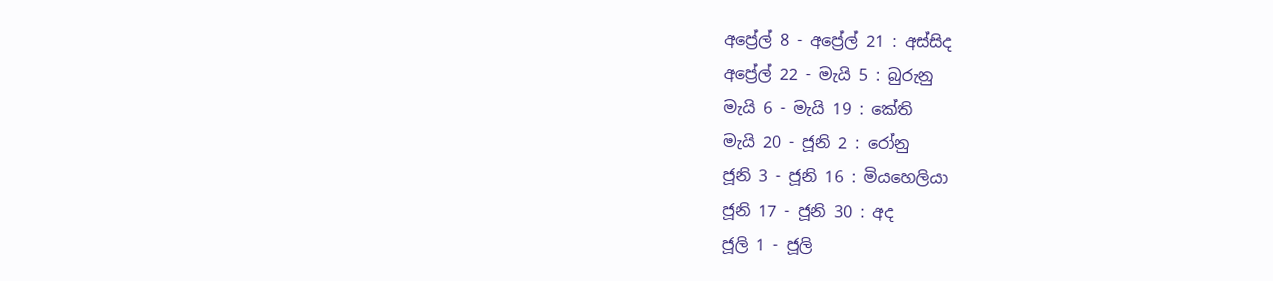අප්‍රේල් 8 - අප්‍රේල් 21 : අස්සිද
අප්‍රේල් 22 - මැයි 5 : බුරුනු
මැයි 6 - මැයි 19 : කේති
මැයි 20 - ජූනි 2 : රෝනු
ජූනි 3 - ජූනි 16 : මියහෙලියා
ජූනි 17 - ජූනි 30 : අද
ජූලි 1 - ජූලි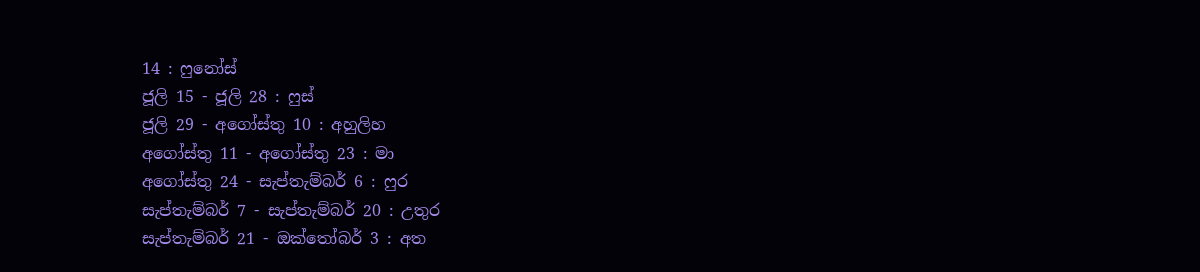14 : ෆුනෝස්
ජූලි 15 - ජූලි 28 : ෆුස්
ජූලි 29 - අගෝස්තු 10 : අහුලිහ
අගෝස්තු 11 - අගෝස්තු 23 : මා
අගෝස්තු 24 - සැප්තැම්බර් 6 : ෆුර
සැප්තැම්බර් 7 - සැප්තැම්බර් 20 : උතුර
සැප්තැම්බර් 21 - ඔක්තෝබර් 3 : අත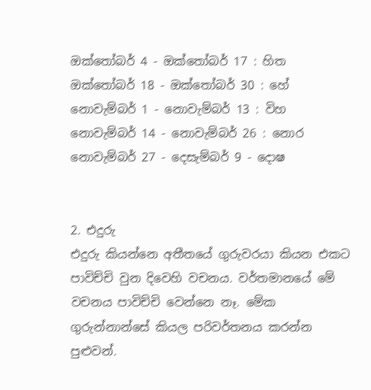ඔක්තෝබර් 4 - ඔක්තෝබර් 17 : හිත
ඔක්තෝබර් 18 - ඔක්තෝබර් 30 : හේ
නොවැම්බර් 1 - නොවැම්බර් 13 : විහ
නොවැම්බර් 14 - නොවැම්බර් 26 : නොර
නොවැම්බර් 27 - දෙසැම්බර් 9 - දොෂ


2. එදුරු
එදුරු කියන්නෙ අතීතයේ ගුරුවරයා කියන එකට පාවිච්චි වුන දිවෙහි වචනය. වර්තමානයේ මේ වචනය පාවිච්චි වෙන්නෙ නෑ. මේක ගුරුන්නාන්සේ කියල පරිවර්තනය කරන්න පුළුවන්.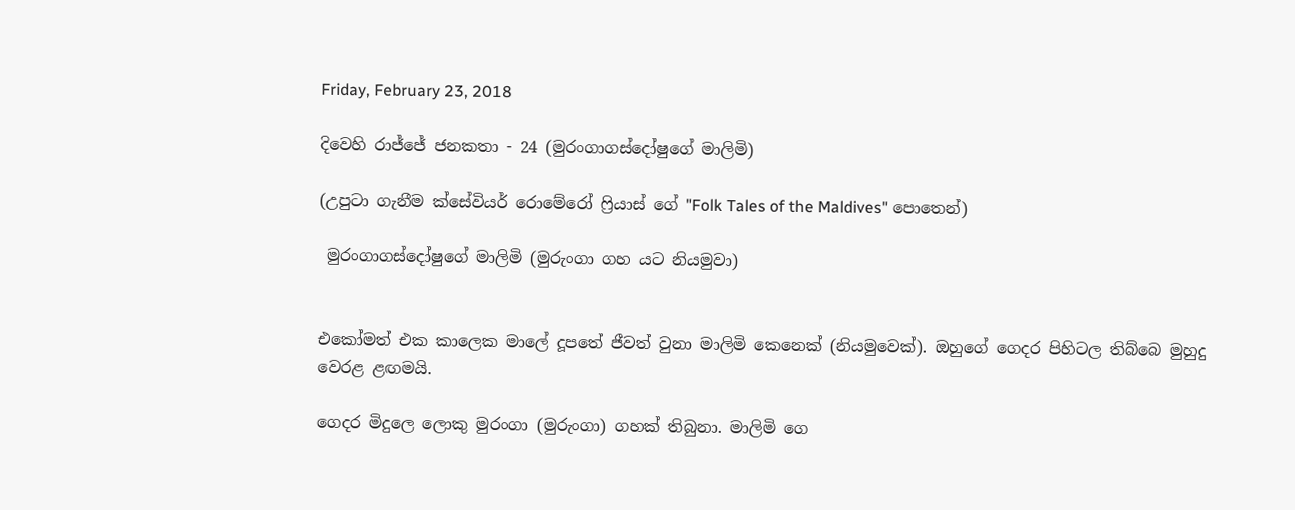Friday, February 23, 2018

දිවෙහි රාජ්ජේ ජනකතා - 24 (මුරංගාගස්දෝෂුගේ මාලිමි)

(උපුටා ගැනීම ක්සේවියර් රොමේරෝ ෆ්‍රියාස් ගේ "Folk Tales of the Maldives" පොතෙන්)

 මුරංගාගස්දෝෂුගේ මාලිමි (මුරුංගා ගහ යට නියමුවා)


එකෝමත් එක කාලෙක මාලේ දූපතේ ජීවත් වුනා මාලිමි කෙනෙක් (නියමුවෙක්). ඔහුගේ ගෙදර පිහිටල තිබ්බෙ මුහුදු වෙරළ ළඟමයි.

ගෙදර මිදුලෙ ලොකු මුරංගා (මුරුංගා) ගහක් තිබුනා. මාලිමි ගෙ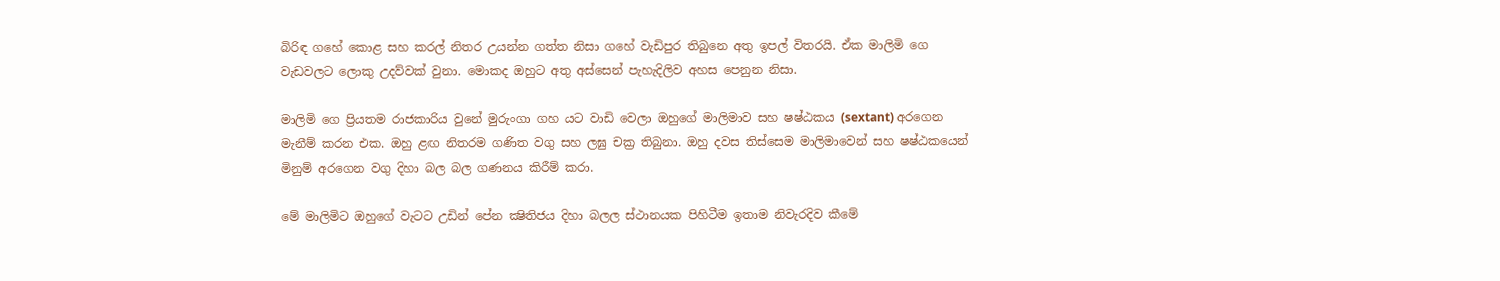බිරිඳ ගහේ කොළ සහ කරල් නිතර උයන්න ගත්ත නිසා ගහේ වැඩිපුර තිබුනෙ අතු ඉපල් විතරයි. ඒක මාලිමි ගෙ වැඩවලට ලොකු උදව්වක් වුනා. මොකද ඔහුට අතු අස්සෙන් පැහැදිලිව අහස පෙනුන නිසා.

මාලිමි ගෙ ප්‍රියතම රාජකාරිය වුනේ මුරුංගා ගහ යට වාඩි වෙලා ඔහුගේ මාලිමාව සහ ෂෂ්ඨකය (sextant) අරගෙන මැනීම් කරන එක. ඔහු ළඟ නිතරම ගණිත වගු සහ ලඝු චක්‍ර තිබුනා. ඔහු දවස තිස්සෙම මාලිමාවෙන් සහ ෂෂ්ඨකයෙන් මිනුම් අරගෙන වගු දිහා බල බල ගණනය කිරීම් කරා.

මේ මාලිමිට ඔහුගේ වැටට උඩින් පේන ක්‍ෂිතිජය දිහා බලල ස්ථානයක පිහිටීම ඉතාම නිවැරදිව කීමේ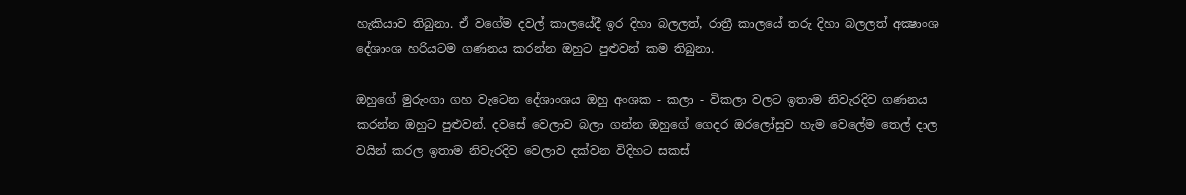හැකියාව තිබුනා. ඒ වගේම දවල් කාලයේදී ඉර දිහා බලලත්, රාත්‍රී කාලයේ තරු දිහා බලලත් අක්‍ෂාංශ දේශාංශ හරියටම ගණනය කරන්න ඔහුට පුළුවන් කම තිබුනා.

ඔහුගේ මුරුංගා ගහ වැටෙන දේශාංශය ඔහු අංශක - කලා - විකලා වලට ඉතාම නිවැරදිව ගණනය කරන්න ඔහුට පුළුවන්. දවසේ වෙලාව බලා ගන්න ඔහුගේ ගෙදර ඔරලෝසුව හැම වෙලේම තෙල් දාල වයින් කරල ඉතාම නිවැරදිව වෙලාව දක්වන විදිහට සකස්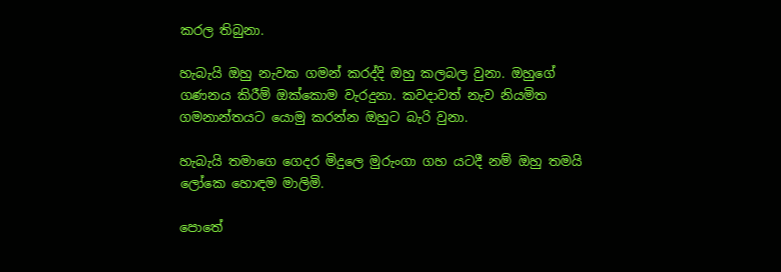කරල තිබුනා.

හැබැයි ඔහු නැවක ගමන් කරද්දි ඔහු කලබල වුනා. ඔහුගේ ගණනය කිරීම් ඔක්කොම වැරදුනා. කවදාවත් නැව නියමිත ගමනාන්තයට යොමු කරන්න ඔහුට බැරි වුනා.

හැබැයි තමාගෙ ගෙදර මිදුලෙ මුරුංගා ගහ යටදී නම් ඔහු තමයි ලෝකෙ හොඳම මාලිමි.

පොතේ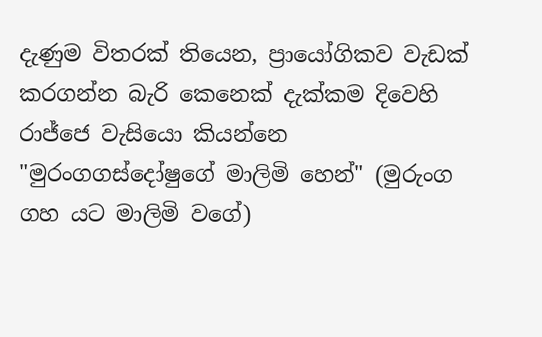දැණුම විතරක් තියෙන, ප්‍රායෝගිකව වැඩක් කරගන්න බැරි කෙනෙක් දැක්කම දිවෙහි රාජ්ජෙ වැසියො කියන්නෙ "මුරංගගස්දෝෂුගේ මාලිමි හෙන්" (මුරුංග ගහ යට මාලිමි වගේ)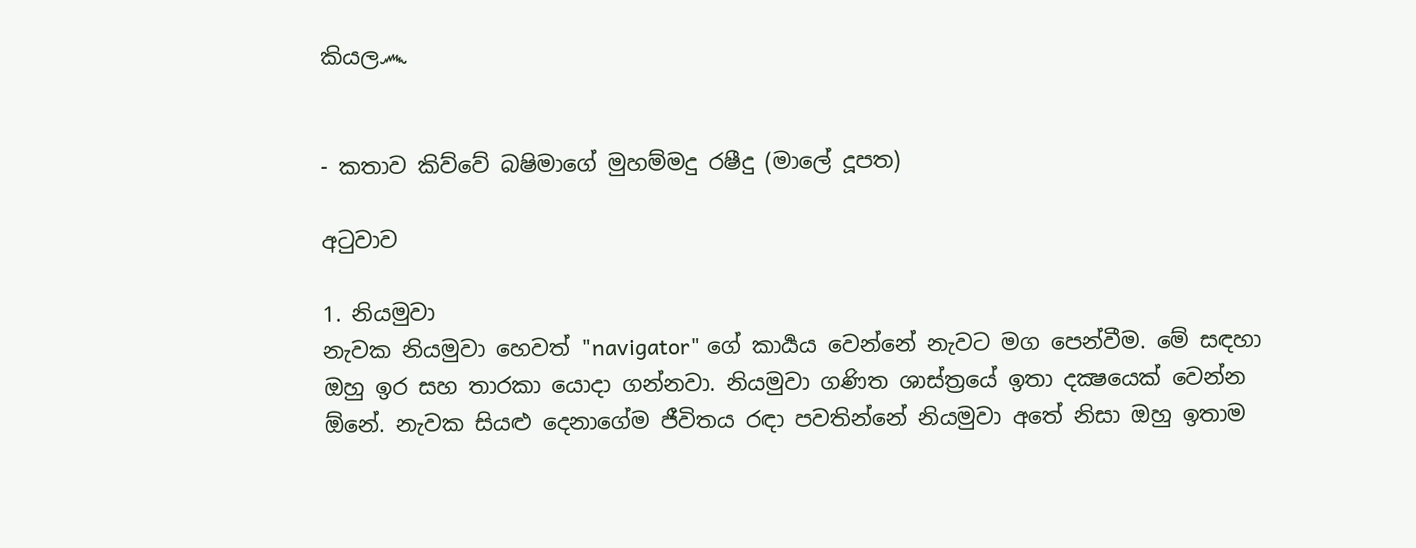කියල෴


- කතාව කිව්වේ බෂිමාගේ මුහම්මදු රෂීදු (මාලේ දූපත)

අටුවාව

1. නියමුවා
නැවක නියමුවා හෙවත් "navigator" ගේ කාර්‍යය වෙන්නේ නැවට මග පෙන්වීම. මේ සඳහා ඔහු ඉර සහ තාරකා යොදා ගන්නවා. නියමුවා ගණිත ශාස්ත්‍රයේ ඉතා දක්‍ෂයෙක් වෙන්න ඕනේ. නැවක සියළු දෙනාගේම ජීවිතය රඳා පවතින්නේ නියමුවා අතේ නිසා ඔහු ඉතාම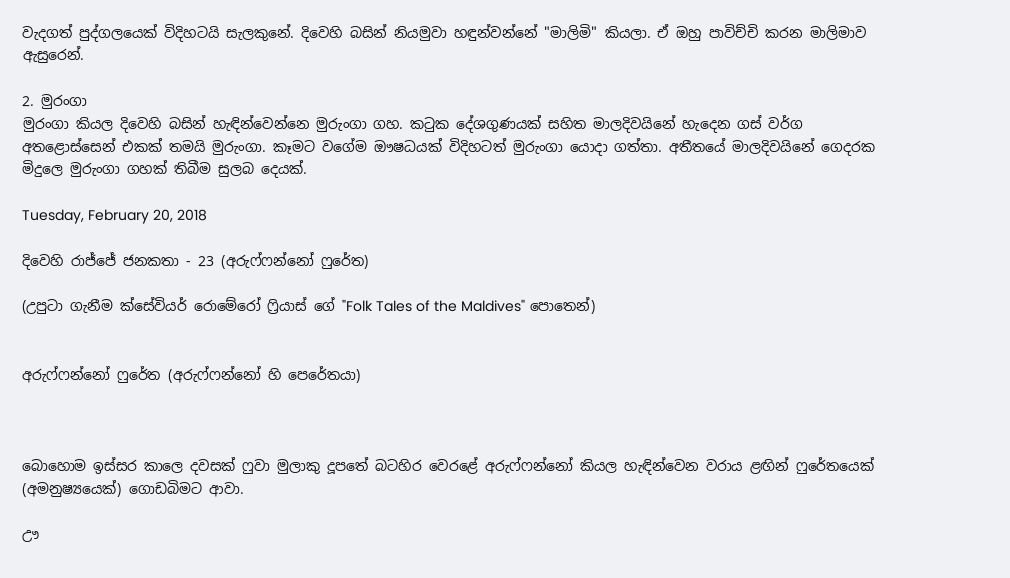වැදගත් පුද්ගලයෙක් විදිහටයි සැලකුනේ. දිවෙහි බසින් නියමුවා හඳුන්වන්නේ "මාලිමි" කියලා. ඒ ඔහු පාවිච්චි කරන මාලිමාව ඇසුරෙන්.

2. මුරංගා
මුරංගා කියල දිවෙහි බසින් හැඳින්වෙන්නෙ මුරුංගා ගහ. කටුක දේශගුණයක් සහිත මාලදිවයිනේ හැදෙන ගස් වර්ග අතළොස්සෙන් එකක් තමයි මුරුංගා. කෑමට වගේම ඖෂධයක් විදිහටත් මුරුංගා යොදා ගත්තා. අතීතයේ මාලදිවයිනේ ගෙදරක මිදුලෙ මුරුංගා ගහක් තිබීම සුලබ දෙයක්.

Tuesday, February 20, 2018

දිවෙහි රාජ්ජේ ජනකතා - 23 (අරුෆ්ෆන්නෝ ෆුරේත)

(උපුටා ගැනීම ක්සේවියර් රොමේරෝ ෆ්‍රියාස් ගේ "Folk Tales of the Maldives" පොතෙන්)


අරුෆ්ෆන්නෝ ෆුරේත (අරුෆ්ෆන්නෝ හි පෙරේතයා)



බොහොම ඉස්සර කාලෙ දවසක් ෆුවා මුලාකු දූපතේ බටහිර වෙරළේ අරුෆ්ෆන්නෝ කියල හැඳින්වෙන වරාය ළඟින් ෆුරේතයෙක් (අමනුෂ්‍යයෙක්) ගොඩබිමට ආවා.

ඌ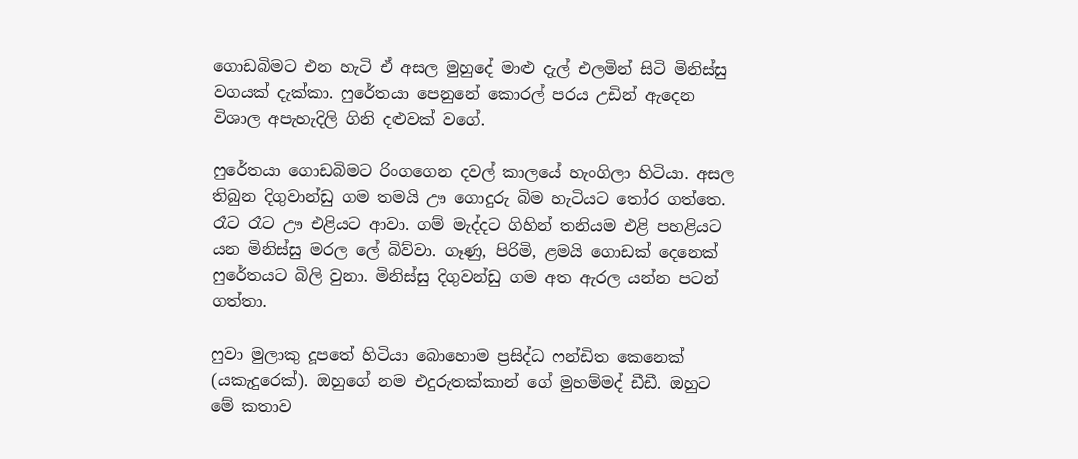ගොඩබිමට එන හැටි ඒ අසල මුහුදේ මාළු දැල් එලමින් සිටි මිනිස්සු වගයක් දැක්කා. ෆුරේතයා පෙනුනේ කොරල් පරය උඩින් ඇදෙන විශාල අපැහැදිලි ගිනි දළුවක් වගේ.

ෆුරේතයා ගොඩබිමට රිංගගෙන දවල් කාලයේ හැංගිලා හිටියා. අසල තිබුන දිගුවාන්ඩු ගම තමයි ඌ ගොදුරු බිම හැටියට තෝර ගත්තෙ. රෑට රෑට ඌ එළියට ආවා. ගම් මැද්දට ගිහින් තනියම එළි පහළියට යන මිනිස්සු මරල ලේ බිව්වා. ගෑණු, පිරිමි, ළමයි ගොඩක් දෙනෙක් ෆුරේතයට බිලි වුනා. මිනිස්සු දිගුවන්ඩු ගම අත ඇරල යන්න පටන් ගත්තා.

ෆුවා මුලාකු දූපතේ හිටියා බොහොම ප්‍රසිද්ධ ෆන්ඩිත කෙනෙක් (යකැදුරෙක්). ඔහුගේ නම එදුරුතක්කාන් ගේ මුහම්මද් ඩීඩී. ඔහුට මේ කතාව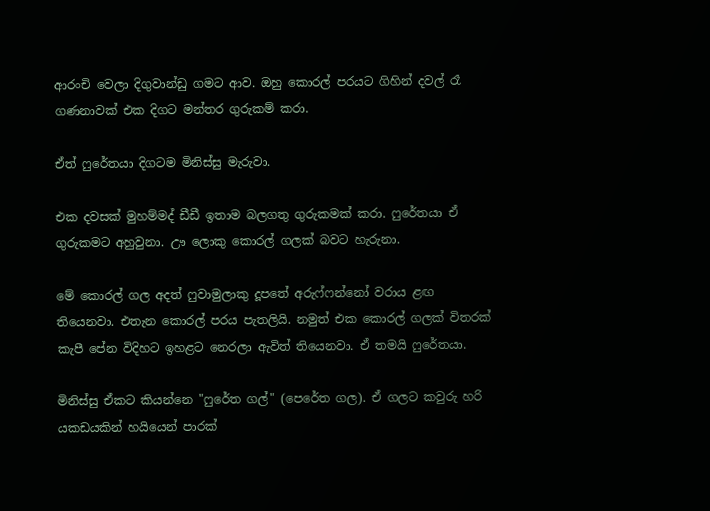ආරංචි වෙලා දිගුවාන්ඩු ගමට ආව. ඔහු කොරල් පරයට ගිහින් දවල් රෑ ගණනාවක් එක දිගට මන්තර ගුරුකම් කරා.

ඒත් ෆුරේතයා දිගටම මිනිස්සු මැරුවා.

එක දවසක් මුහම්මද් ඩීඩී ඉතාම බලගතු ගුරුකමක් කරා. ෆුරේතයා ඒ ගුරුකමට අහුවුනා. ඌ ලොකු කොරල් ගලක් බවට හැරුනා.

මේ කොරල් ගල අදත් ෆුවාමුලාකු දූපතේ අරුෆ්ෆන්නෝ වරාය ළඟ තියෙනවා. එතැන කොරල් පරය පැතලියි. නමුත් එක කොරල් ගලක් විතරක් කැපී පේන විදිහට ඉහළට නෙරලා ඇවිත් තියෙනවා. ඒ තමයි ෆුරේතයා.

මිනිස්සු ඒකට කියන්නෙ "ෆුරේත ගල්" (පෙරේත ගල). ඒ ගලට කවුරු හරි යකඩයකින් හයියෙන් පාරක්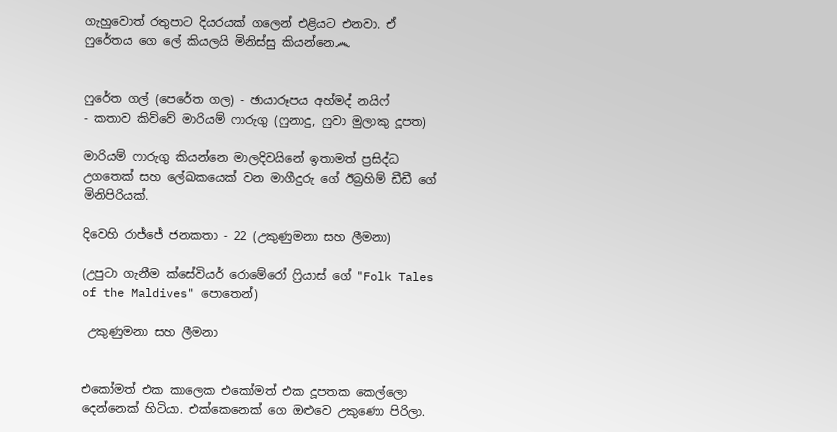ගැහුවොත් රතුපාට දියරයක් ගලෙන් එළියට එනවා. ඒ ෆුරේතය ගෙ ලේ කියලයි මිනිස්සු කියන්නෙ෴


ෆුරේත ගල් (පෙරේත ගල) - ඡායාරූපය අහ්මද් නයිෆ්
- කතාව කිව්වේ මාරියම් ෆාරුගු (ෆුනාදු, ෆුවා මුලාකු දූපත)

මාරියම් ෆාරුගු කියන්නෙ මාලදිවයිනේ ඉතාමත් ප්‍රසිද්ධ උගතෙක් සහ ලේඛකයෙක් වන මාගීදුරු ගේ ඊබ්‍රහිම් ඩීඩී ගේ මිනිපිරියක්.

දිවෙහි රාජ්ජේ ජනකතා - 22 (උකුණුමනා සහ ලීමනා)

(උපුටා ගැනීම ක්සේවියර් රොමේරෝ ෆ්‍රියාස් ගේ "Folk Tales of the Maldives" පොතෙන්)

 උකුණුමනා සහ ලීමනා


එකෝමත් එක කාලෙක එකෝමත් එක දූපතක කෙල්ලො දෙන්නෙක් හිටියා. එක්කෙනෙක් ගෙ ඔළුවෙ උකුණො පිරිලා.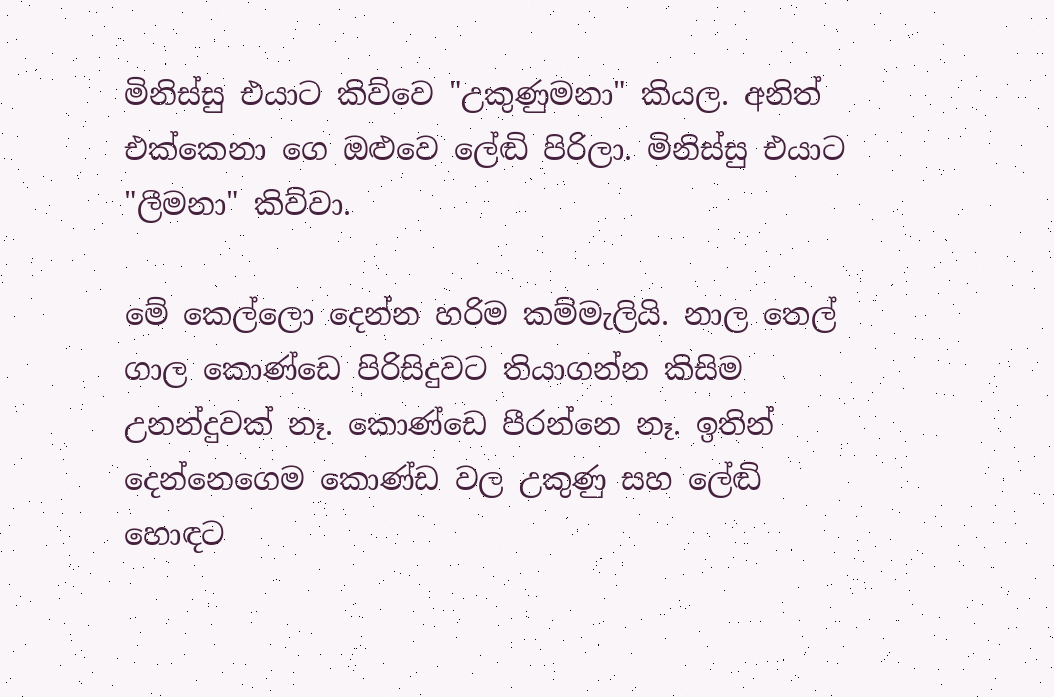මිනිස්සු එයාට කිව්වෙ "උකුණුමනා" කියල. අනිත් එක්කෙනා ගෙ ඔළුවෙ ලේඬි පිරිලා. මිනිස්සු එයාට "ලීමනා" කිව්වා.

මේ කෙල්ලො දෙන්න හරිම කම්මැලියි. නාල තෙල් ගාල කොණ්ඩෙ පිරිසිදුවට තියාගන්න කිසිම උනන්දුවක් නෑ. කොණ්ඩෙ පීරන්නෙ නෑ. ඉතින් දෙන්නෙගෙම කොණ්ඩ වල උකුණු සහ ලේඬි හොඳට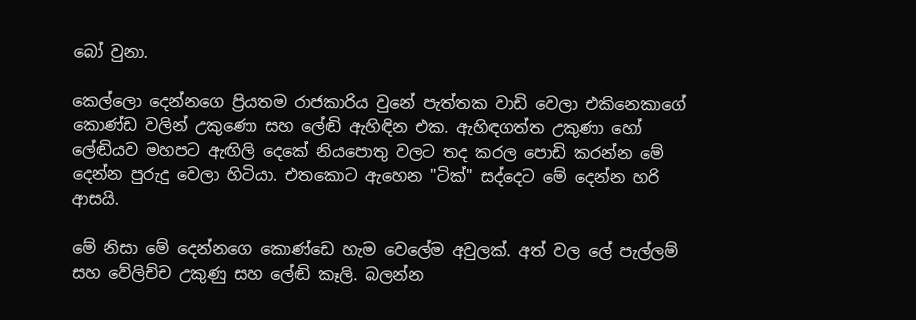බෝ වුනා.

කෙල්ලො දෙන්නගෙ ප්‍රියතම රාජකාරිය වුනේ පැත්තක වාඩි වෙලා එකිනෙකාගේ කොණ්ඩ වලින් උකුණො සහ ලේඬි ඇහිඳින එක. ඇහිඳගත්ත උකුණා හෝ ලේඬියව මහපට ඇඟිලි දෙකේ නියපොතු වලට තද කරල පොඩි කරන්න මේ දෙන්න පුරුදු වෙලා හිටියා. එතකොට ඇහෙන "ටික්" සද්දෙට මේ දෙන්න හරි ආසයි.

මේ නිසා මේ දෙන්නගෙ කොණ්ඩෙ හැම වෙලේම අවුලක්. අත් වල ලේ පැල්ලම් සහ වේලිච්ච උකුණු සහ ලේඬි කෑලි. බලන්න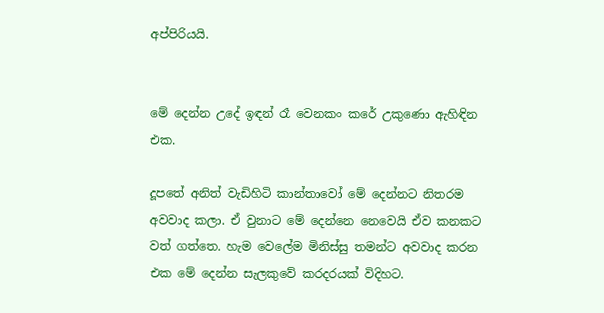අප්පිරියයි.


මේ දෙන්න උදේ ඉඳන් රෑ වෙනකං කරේ උකුණො ඇහිඳින එක.

දූපතේ අනිත් වැඩිහිටි කාන්තාවෝ මේ දෙන්නට නිතරම අවවාද කලා. ඒ වුනාට මේ දෙන්නෙ නෙවෙයි ඒව කනකට වත් ගත්තෙ. හැම වෙලේම මිනිස්සු තමන්ට අවවාද කරන එක මේ දෙන්න සැලකුවේ කරදරයක් විදිහට.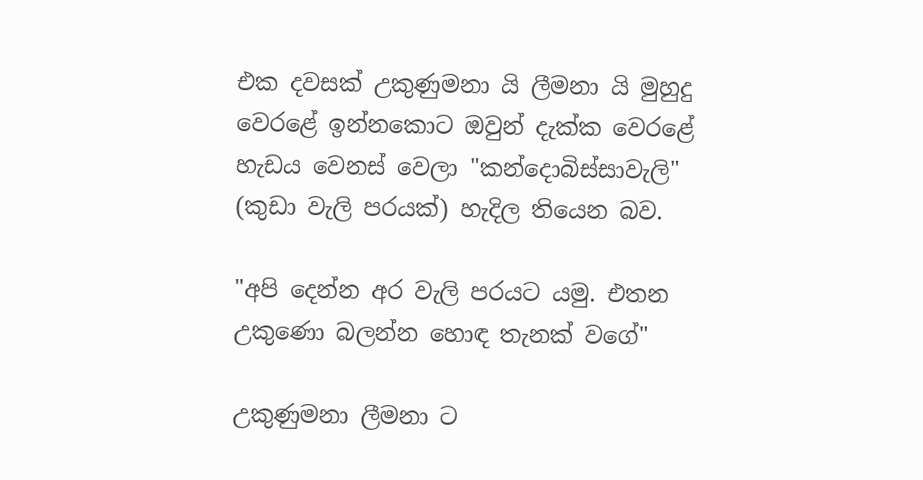එක දවසක් උකුණුමනා යි ලීමනා යි මුහුදු වෙරළේ ඉන්නකොට ඔවුන් දැක්ක වෙරළේ හැඩය වෙනස් වෙලා "කන්දොබිස්සාවැලි" (කුඩා වැලි පරයක්) හැදිල තියෙන බව.

"අපි දෙන්න අර වැලි පරයට යමු. එතන උකුණො බලන්න හොඳ තැනක් වගේ"

උකුණුමනා ලීමනා ට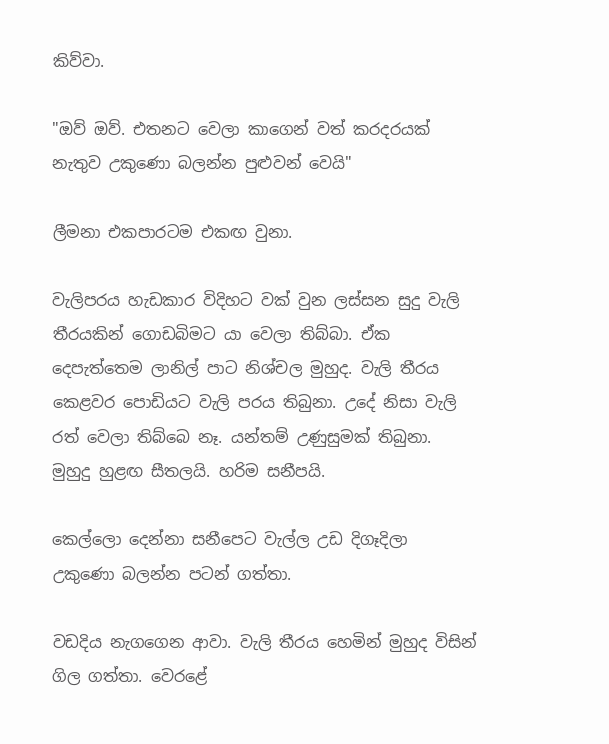කිව්වා.

"ඔව් ඔව්. එතනට වෙලා කාගෙන් වත් කරදරයක් නැතුව උකුණො බලන්න පුළුවන් වෙයි"

ලීමනා එකපාරටම එකඟ වුනා.

වැලිපරය හැඩකාර විදිහට වක් වුන ලස්සන සුදු වැලි තීරයකින් ගොඩබිමට යා වෙලා තිබ්බා. ඒක දෙපැත්තෙම ලානිල් පාට නිශ්චල මුහුද. වැලි තීරය කෙළවර පොඩියට වැලි පරය තිබුනා. උදේ නිසා වැලි රත් වෙලා තිබ්බෙ නෑ. යන්තම් උණුසුමක් තිබුනා. මුහුදු හුළඟ සීතලයි. හරිම සනීපයි.

කෙල්ලො දෙන්නා සනීපෙට වැල්ල උඩ දිගෑදිලා උකුණො බලන්න පටන් ගත්තා.

වඩදිය නැගගෙන ආවා. වැලි තීරය හෙමින් මුහුද විසින් ගිල ගත්තා. වෙරළේ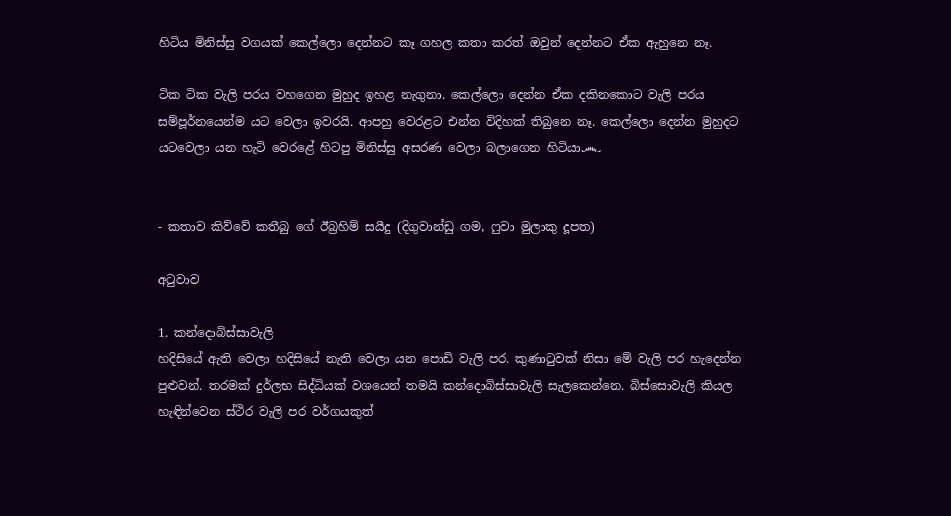හිටිය මිනිස්සු වගයක් කෙල්ලො දෙන්නට කෑ ගහල කතා කරත් ඔවුන් දෙන්නට ඒක ඇහුනෙ නෑ.

ටික ටික වැලි පරය වහගෙන මුහුද ඉහළ නැගුනා. කෙල්ලො දෙන්න ඒක දකිනකොට වැලි පරය සම්පූර්නයෙන්ම යට වෙලා ඉවරයි. ආපහු වෙරළට එන්න විදිහක් තිබුනෙ නෑ. කෙල්ලො දෙන්න මුහුදට යටවෙලා යන හැටි වෙරළේ හිටපු මිනිස්සු අසරණ වෙලා බලාගෙන හිටියා෴


- කතාව කිව්වේ කතීබු ගේ ඊබ්‍රහිම් සයීදු (දිගුවාන්ඩු ගම, ෆුවා මුලාකු දූපත)

අටුවාව

1. කන්දොබිස්සාවැලි
හදිසියේ ඇති වෙලා හදිසියේ නැති වෙලා යන පොඩි වැලි පර. කුණාටුවක් නිසා මේ වැලි පර හැදෙන්න පුළුවන්. තරමක් දුර්ලභ සිද්ධියක් වශයෙන් තමයි කන්දොබිස්සාවැලි සැලකෙන්නෙ. බිස්සොවැලි කියල හැඳින්වෙන ස්ථිර වැලි පර වර්ගයකුත්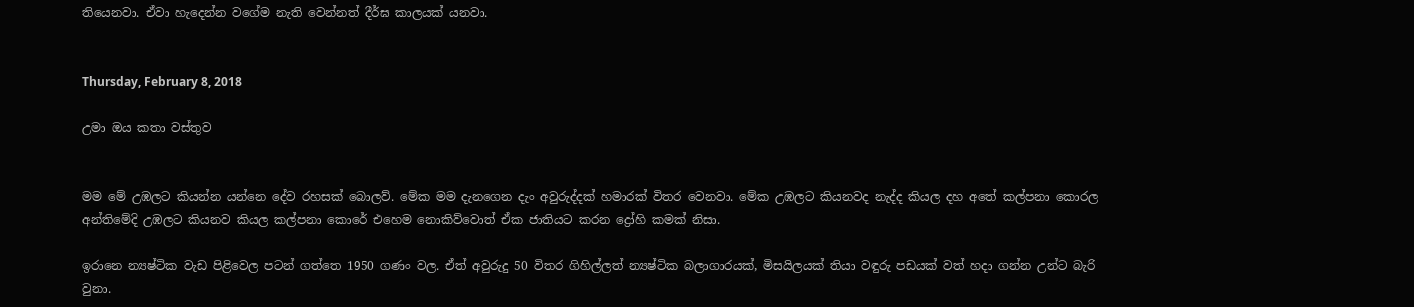තියෙනවා. ඒවා හැදෙන්න වගේම නැති වෙන්නත් දීර්ඝ කාලයක් යනවා.


Thursday, February 8, 2018

උමා ඔය කතා වස්තුව


මම මේ උඹලට කියන්න යන්නෙ දේව රහසක් බොලව්. මේක මම දැනගෙන දැං අවුරුද්දක් හමාරක් විතර වෙනවා. මේක උඹලට කියනවද නැද්ද කියල දහ අතේ කල්පනා කොරල අන්තිමේදි උඹලට කියනව කියල කල්පනා කොරේ එහෙම නොකිව්වොත් ඒක ජාතියට කරන ද්‍රෝහි කමක් නිසා.

ඉරානෙ න්‍යෂ්ටික වැඩ පිළිවෙල පටන් ගත්තෙ 1950 ගණං වල. ඒත් අවුරුදු 50 විතර ගිහිල්ලත් න්‍යෂ්ටික බලාගාරයක්, මිසයිලයක් තියා වඳුරු පඩයක් වත් හදා ගන්න උන්ට බැරි වුනා.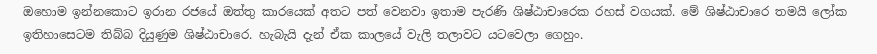ඔහොම ඉන්නකොට ඉරාන රජයේ ඔත්තු කාරයෙක් අතට පත් වෙනවා ඉතාම පැරණි ශිෂ්ඨාචාරෙක රහස් වගයක්. මේ ශිෂ්ඨාචාරෙ තමයි ලෝක ඉතිහාසෙටම තිබ්බ දියුණුම ශිෂ්ඨාචාරෙ. හැබැයි දැන් ඒක කාලයේ වැලි තලාවට යටවෙලා ගෙහුං.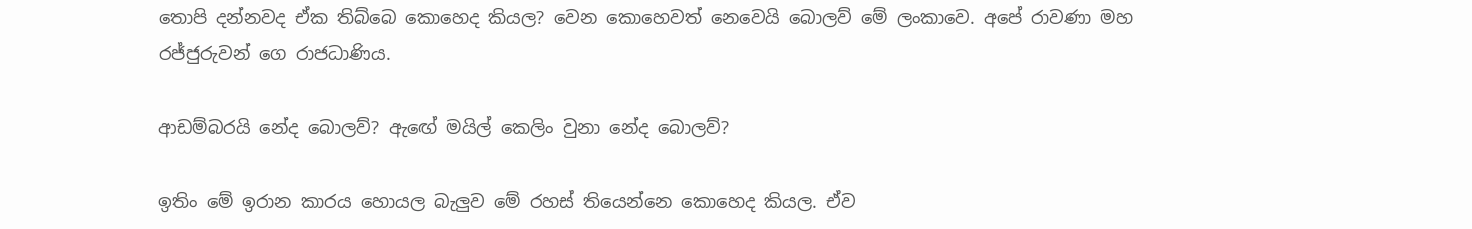තොපි දන්නවද ඒක තිබ්බෙ කොහෙද කියල? වෙන කොහෙවත් නෙවෙයි බොලව් මේ ලංකාවෙ. අපේ රාවණා මහ රජ්ජුරුවන් ගෙ රාජධාණිය.

ආඩම්බරයි නේද බොලව්? ඇඟේ මයිල් කෙලිං වුනා නේද බොලව්?

ඉතිං මේ ඉරාන කාරය හොයල බැලුව මේ රහස් තියෙන්නෙ කොහෙද කියල. ඒව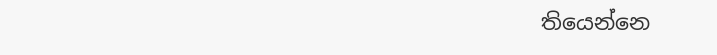තියෙන්නෙ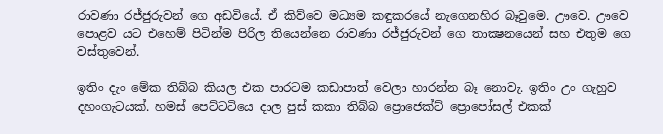රාවණා රජ්ජුරුවන් ගෙ අඩවියේ. ඒ කිව්වෙ මධ්‍යම කඳුකරයේ නැගෙනහිර බෑවුමෙ. ඌවෙ. ඌවෙ පොළව යට එහෙම් පිටින්ම පිරිල තියෙන්නෙ රාවණා රජ්ජුරුවන් ගෙ තාක්‍ෂනයෙන් සහ එතුම ගෙ වස්තුවෙන්.

ඉතිං දැං මේක තිබ්බ කියල එක පාරටම කඩාපාත් වෙලා හාරන්න බෑ නොවැ. ඉතිං උං ගැහුව දහංගැටයක්. හමස් පෙට්ටටියෙ දාල පුස් කකා තිබ්බ ප්‍රොජෙක්ට් ප්‍රොපෝසල් එකක්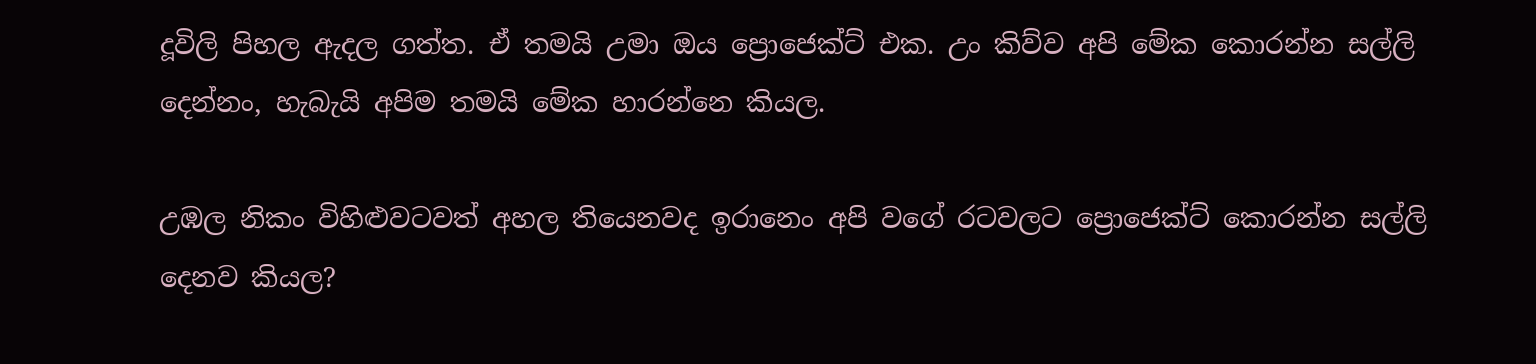දූවිලි පිහල ඇදල ගත්ත. ඒ තමයි උමා ඔය ප්‍රොජෙක්ට් එක. උං කිව්ව අපි මේක කොරන්න සල්ලි දෙන්නං, හැබැයි අපිම තමයි මේක හාරන්නෙ කියල.

උඹල නිකං විහිළුවටවත් අහල තියෙනවද ඉරානෙං අපි වගේ රටවලට ප්‍රොජෙක්ට් කොරන්න සල්ලි දෙනව කියල?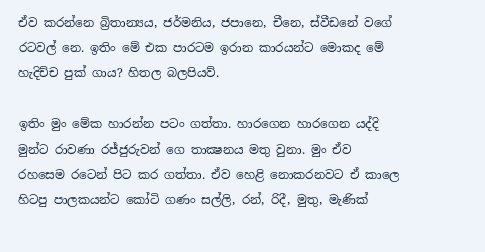ඒව කරන්නෙ බ්‍රිතාන්‍යය, ජර්මනිය, ජපානෙ, චීනෙ, ස්වීඩනේ වගේ රටවල් නෙ. ඉතිං මේ එක පාරටම ඉරාන කාරයන්ට මොකද මේ හැදිච්ච පුක් ගාය? හිතල බලපියව්.

ඉතිං මුං මේක හාරන්න පටං ගත්තා. හාරගෙන හාරගෙන යද්දි මුන්ට රාවණා රජ්ජුරුවන් ගෙ තාක්‍ෂනය මතු වුනා. මුං ඒව රහසෙම රටෙන් පිට කර ගත්තා. ඒව හෙළි නොකරනවට ඒ කාලෙ හිටපු පාලකයන්ට කෝටි ගණං සල්ලි, රන්, රිදී, මුතු, මැණික්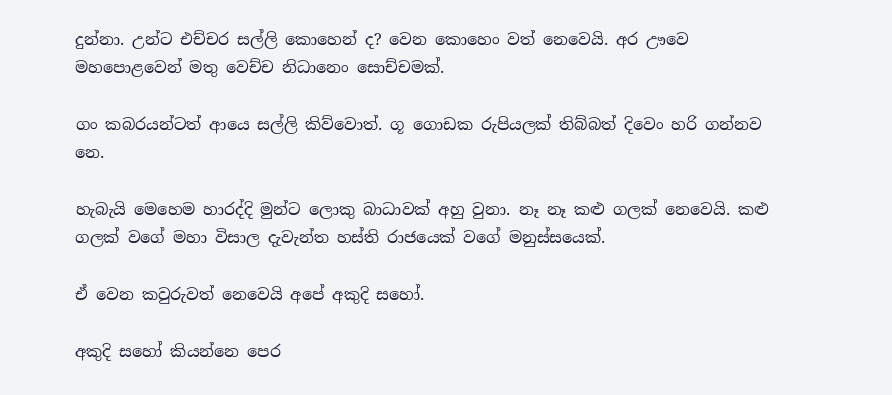දුන්නා. උන්ට එච්චර සල්ලි කොහෙන් ද? වෙන කොහෙං වත් නෙවෙයි. අර ඌවෙ මහපොළවෙන් මතු වෙච්ච නිධානෙං සොච්චමක්.

ගං කබරයන්ටත් ආයෙ සල්ලි කිව්වොත්. ගූ ගොඩක රුපියලක් තිබ්බත් දිවෙං හරි ගන්නව නෙ.

හැබැයි මෙහෙම හාරද්දි මුන්ට ලොකු බාධාවක් අහු වුනා. නෑ නෑ කළු ගලක් නෙවෙයි. කළු ගලක් වගේ මහා විසාල දැවැන්ත හස්ති රාජයෙක් වගේ මනුස්සයෙක්.

ඒ වෙන කවුරුවත් නෙවෙයි අපේ අකුදි සහෝ.

අකුදි සහෝ කියන්නෙ පෙර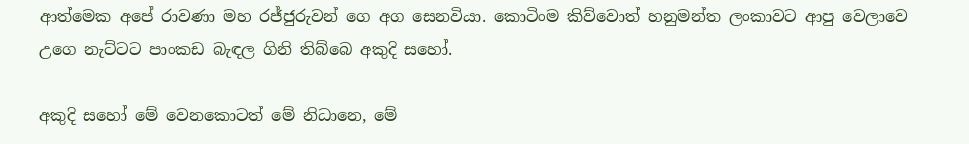ආත්මෙක අපේ රාවණා මහ රජ්ජුරුවන් ගෙ අග සෙනවියා. කොටිංම කිව්වොත් හනුමන්ත ලංකාවට ආපු වෙලාවෙ උගෙ නැට්ටට පාංකඩ බැඳල ගිනි තිබ්බෙ අකුදි සහෝ.

අකුදි සහෝ මේ වෙනකොටත් මේ නිධානෙ, මේ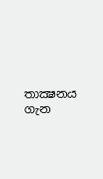තාක්‍ෂනය ගැන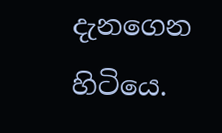දැනගෙන හිටියෙ.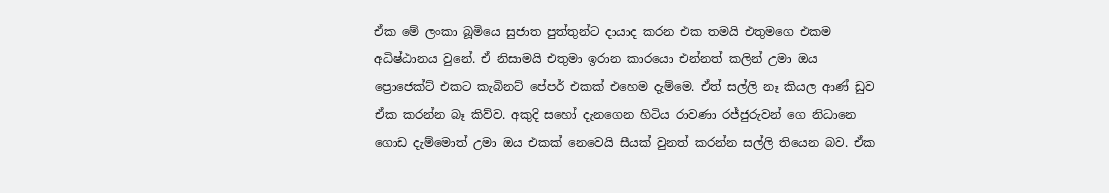ඒක මේ ලංකා බූමියෙ සුජාත පුත්තුන්ට දායාද කරන එක තමයි එතුමගෙ එකම අධිෂ්ඨානය වුනේ. ඒ නිසාමයි එතුමා ඉරාන කාරයො එන්නත් කලින් උමා ඔය ප්‍රොජෙක්ට් එකට කැබිනට් පේපර් එකක් එහෙම දැම්මෙ. ඒත් සල්ලි නෑ කියල ආණ් ඩුව ඒක කරන්න බෑ කිව්ව. අකුදි සහෝ දැනගෙන හිටිය රාවණා රජ්ජුරුවන් ගෙ නිධානෙ ගොඩ දැම්මොත් උමා ඔය එකක් නෙවෙයි සීයක් වුනත් කරන්න සල්ලි තියෙන බව. ඒක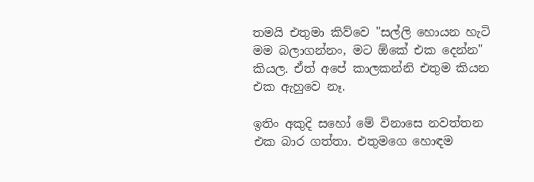තමයි එතුමා කිව්වෙ "සල්ලි හොයන හැටි මම බලාගන්නං, මට ඕකේ එක දෙන්න" කියල. ඒත් අපේ කාලකන්නි එතුම කියන එක ඇහුවෙ නෑ.

ඉතිං අකුදි සහෝ මේ විනාසෙ නවත්තන එක බාර ගත්තා. එතුමගෙ හොඳම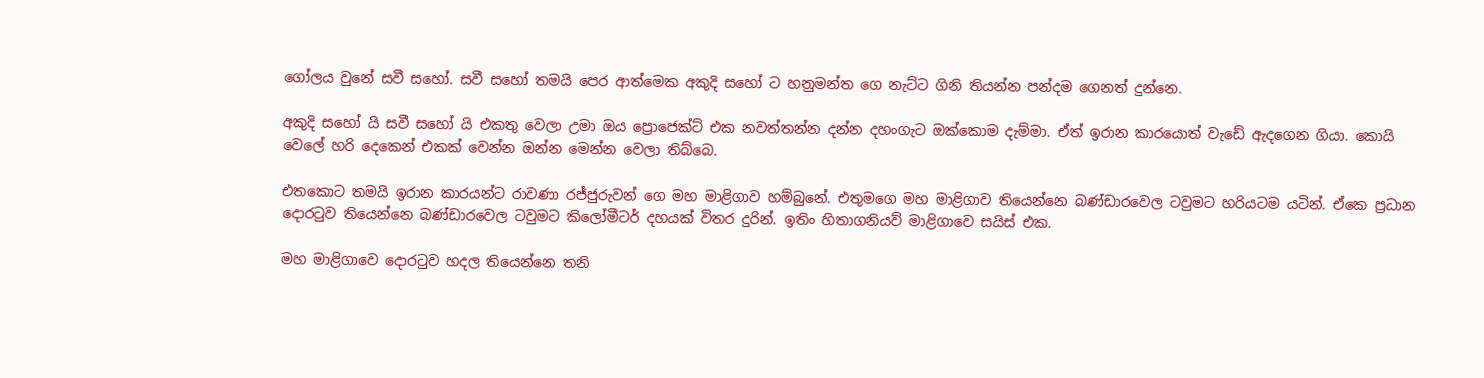ගෝලය වුනේ සවී සහෝ. සවී සහෝ තමයි පෙර ආත්මෙක අකුදි සහෝ ට හනුමන්ත ගෙ නැට්ට ගිනි තියන්න පන්දම ගෙනත් දුන්නෙ.

අකුදි සහෝ යි සවී සහෝ යි එකතු වෙලා උමා ඔය ප්‍රොජෙක්ට් එක නවත්තන්න දන්න දහංගැට ඔක්කොම දැම්මා. ඒත් ඉරාන කාරයොත් වැඩේ ඇදගෙන ගියා. කොයි වෙලේ හරි දෙකෙන් එකක් වෙන්න ඔන්න මෙන්න වෙලා තිබ්බෙ.

එතකොට තමයි ඉරාන කාරයන්ට රාවණා රජ්ජුරුවන් ගෙ මහ මාළිගාව හම්බුනේ. එතුමගෙ මහ මාළිගාව තියෙන්නෙ බණ්ඩාරවෙල ටවුමට හරියටම යටින්. ඒකෙ ප්‍රධාන දොරටුව තියෙන්නෙ බණ්ඩාරවෙල ටවුමට කිලෝමීටර් දහයක් විතර දුරින්. ඉතිං හිතාගනියව් මාළිගාවෙ සයිස් එක.

මහ මාළිගාවෙ දොරටුව හදල තියෙන්නෙ තනි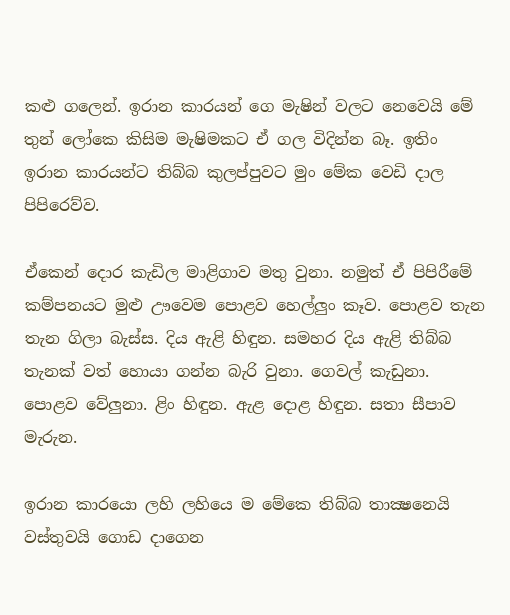කළු ගලෙන්. ඉරාන කාරයන් ගෙ මැෂින් වලට නෙවෙයි මේ තුන් ලෝකෙ කිසිම මැෂිමකට ඒ ගල විදින්න බෑ. ඉතිං ඉරාන කාරයන්ට තිබ්බ කුලප්පුවට මුං මේක වෙඩි දාල පිපිරෙව්ව.

ඒකෙන් දොර කැඩිල මාළිගාව මතු වුනා. නමුත් ඒ පිපිරීමේ කම්පනයට මුළු ඌවෙම පොළව හෙල්ලුං කෑව. පොළව තැන තැන ගිලා බැස්ස. දිය ඇළි හිඳුන. සමහර දිය ඇළි තිබ්බ තැනක් වත් හොයා ගන්න බැරි වුනා. ගෙවල් කැඩුනා. පොළව වේලුනා. ළිං හිඳුන. ඇළ දොළ හිඳුන. සතා සීපාව මැරුන.

ඉරාන කාරයො ලහි ලහියෙ ම මේකෙ තිබ්බ තාක්‍ෂනෙයි වස්තුවයි ගොඩ දාගෙන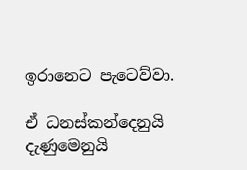ඉරානෙට පැටෙව්වා.

ඒ ධනස්කන්දෙනුයි දැණුමෙනුයි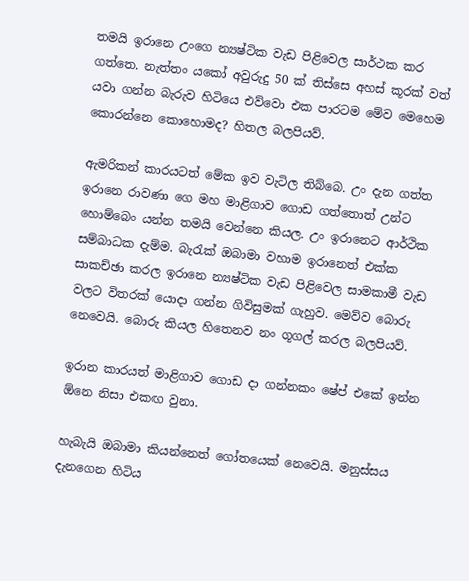තමයි ඉරානෙ උංගෙ න්‍යෂ්ටික වැඩ පිළිවෙල සාර්ථක කර ගත්තෙ. නැත්තං යකෝ අවුරුදු 50 ක් තිස්සෙ අහස් කූරක් වත් යවා ගන්න බැරුව හිටියෙ එව්වො එක පාරටම මේව මෙහෙම කොරන්නෙ කොහොමද? හිතල බලපියව්.

ඇමරිකන් කාරයටත් මේක ඉව වැටිල තිබ්බෙ. උං දැන ගත්ත ඉරානෙ රාවණා ගෙ මහ මාළිගාව ගොඩ ගත්තොත් උන්ට හොම්බෙං යන්න තමයි වෙන්නෙ කියල. උං ඉරානෙට ආර්ථික සම්බාධක දැම්ම. බැරැක් ඔබාමා වහාම ඉරානෙත් එක්ක සාකච්ඡා කරල ඉරානෙ න්‍යෂ්ටික වැඩ පිළිවෙල සාමකාමී වැඩ වලට විතරක් යොදා ගන්න ගිවිසුමක් ගැහුව. මෙව්ව බොරු නෙවෙයි. බොරු කියල හිතෙනව නං ගූගල් කරල බලපියව්.

ඉරාන කාරයත් මාළිගාව ගොඩ දා ගන්නකං ෂේප් එකේ ඉන්න ඕනෙ නිසා එකඟ වුනා.

හැබැයි ඔබාමා කියන්නෙත් ගෝතයෙක් නෙවෙයි. මනුස්සය දැනගෙන හිටිය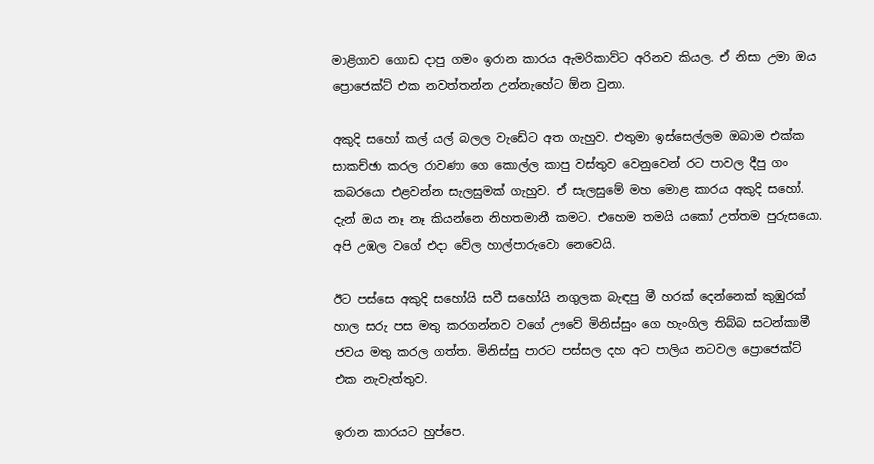මාළිගාව ගොඩ දාපු ගමං ඉරාන කාරය ඇමරිකාව්ට අරිනව කියල. ඒ නිසා උමා ඔය ප්‍රොජෙක්ට් එක නවත්තන්න උන්නැහේට ඕන වුනා.

අකුදි සහෝ කල් යල් බලල වැඩේට අත ගැහුව. එතුමා ඉස්සෙල්ලම ඔබාම එක්ක සාකච්ඡා කරල රාවණා ගෙ කොල්ල කාපු වස්තුව වෙනුවෙන් රට පාවල දීපු ගං කබරයො එළවන්න සැලසුමක් ගැහුව. ඒ සැලසුමේ මහ මොළ කාරය අකුදි සහෝ. දැන් ඔය නෑ නෑ කියන්නෙ නිහතමානී කමට. එහෙම තමයි යකෝ උත්තම පුරුසයො. අපි උඹල වගේ එදා වේල හාල්පාරුවො නෙවෙයි.

ඊට පස්සෙ අකුදි සහෝයි සවී සහෝයි නගුලක බැඳපු මී හරක් දෙන්නෙක් කුඹුරක් හාල සරු පස මතු කරගන්නව වගේ ඌවේ මිනිස්සුං ගෙ හැංගිල තිබ්බ සටන්කාමී ජවය මතු කරල ගත්ත. මිනිස්සු පාරට පස්සල දහ අට පාලිය නටවල ප්‍රොජෙක්ට් එක නැවැත්තුව.

ඉරාන කාරයට හුප්පෙ.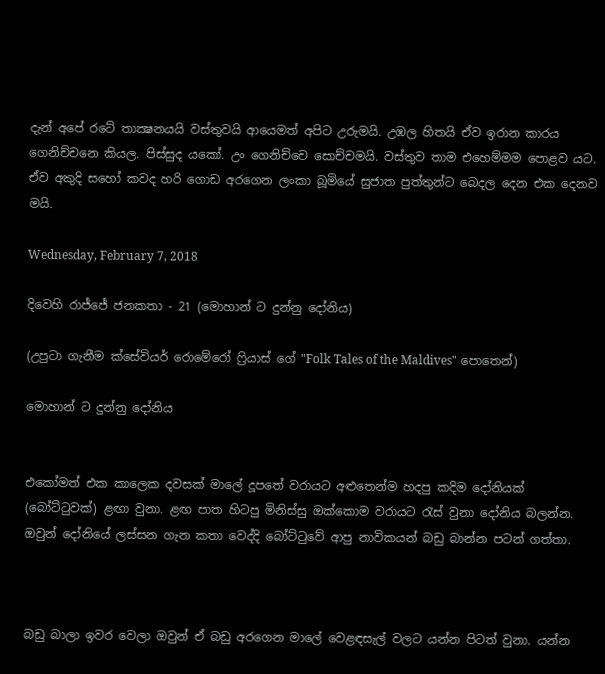දැන් අපේ රටේ තාක්‍ෂනයයි වස්තුවයි ආයෙමත් අපිට උරුමයි. උඹල හිතයි ඒව ඉරාන කාරය ගෙනිච්චනෙ කියල. පිස්සුද යකෝ. උං ගෙනිච්චෙ සොච්චමයි. වස්තුව තාම එහෙම්මම පොළව යට. ඒව අකුදි සහෝ කවද හරි ගොඩ අරගෙන ලංකා බූමියේ සුජාත පුත්තුන්ට බෙදල දෙන එක දෙනව මයි.

Wednesday, February 7, 2018

දිවෙහි රාජ්ජේ ජනකතා - 21 (මොහාන් ට දුන්නු දෝනිය)

(උපුටා ගැනීම ක්සේවියර් රොමේරෝ ෆ්‍රියාස් ගේ "Folk Tales of the Maldives" පොතෙන්)

මොහාන් ට දුන්නු දෝනිය


එකෝමත් එක කාලෙක දවසක් මාලේ දූපතේ වරායට අළුතෙන්ම හදපු කදිම දෝනියක් (බෝට්ටුවක්) ළඟා වුනා. ළඟ පාත හිටපු මිනිස්සු ඔක්කොම වරායට රැස් වුනා දෝනිය බලන්න. ඔවුන් දෝනියේ ලස්සන ගැන කතා වෙද්දි බෝට්ටුවේ ආපු නාවිකයන් බඩු බාන්න පටන් ගත්තා.



බඩු බාලා ඉවර වෙලා ඔවුන් ඒ බඩු අරගෙන මාලේ වෙළඳසැල් වලට යන්න පිටත් වුනා. යන්න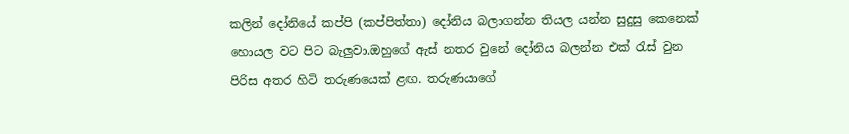කලින් දෝනියේ කප්පි (කප්පිත්තා) දෝනිය බලාගන්න තියල යන්න සුදුසු කෙනෙක් හොයල වට පිට බැලුවා.ඔහුගේ ඇස් නතර වුනේ දෝනිය බලන්න එක් රැස් වුන පිරිස අතර හිටි තරුණයෙක් ළඟ. තරුණයාගේ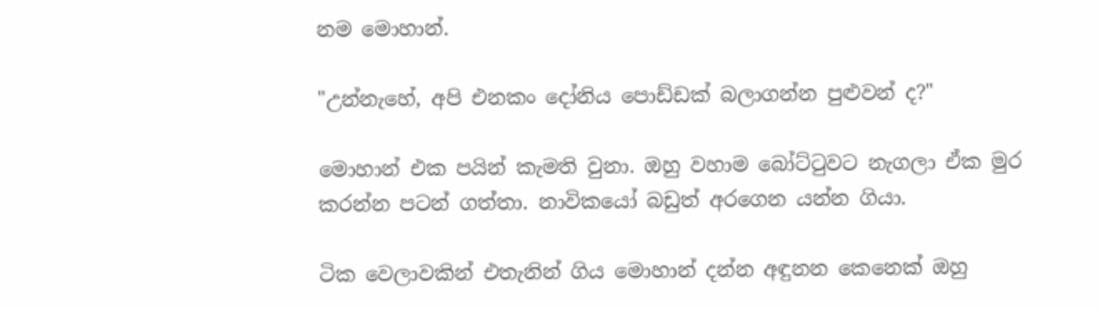නම මොහාන්.

"උන්නැහේ, අපි එනකං දෝනිය පොඩ්ඩක් බලාගන්න පුළුවන් ද?"

මොහාන් එක පයින් කැමති වුනා. ඔහු වහාම බෝට්ටුවට නැගලා ඒක මුර කරන්න පටන් ගත්තා. නාවිකයෝ බඩුත් අරගෙන යන්න ගියා.

ටික වෙලාවකින් එතැනින් ගිය මොහාන් දන්න අඳුනන කෙනෙක් ඔහු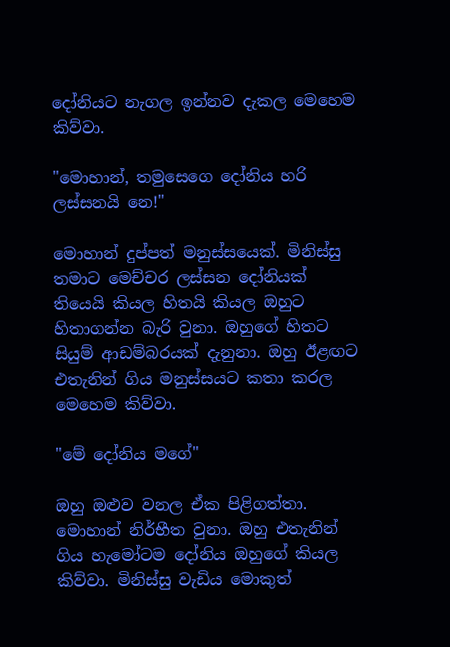දෝනියට නැගල ඉන්නව දැකල මෙහෙම කිව්වා.

"මොහාන්, තමුසෙගෙ දෝනිය හරි ලස්සනයි නෙ!"

මොහාන් දුප්පත් මනුස්සයෙක්. මිනිස්සු තමාට මෙච්චර ලස්සන දෝනියක් තියෙයි කියල හිතයි කියල ඔහුට හිතාගන්න බැරි වුනා. ඔහුගේ හිතට සියුම් ආඩම්බරයක් දැනුනා. ඔහු ඊළඟට එතැනින් ගිය මනුස්සයට කතා කරල මෙහෙම කිව්වා.

"මේ දෝනිය මගේ"

ඔහු ඔළුව වනල ඒක පිළිගත්තා. මොහාන් නිර්භීත වුනා. ඔහු එතැනින් ගිය හැමෝටම දෝනිය ඔහුගේ කියල කිව්වා. මිනිස්සු වැඩිය මොකුත්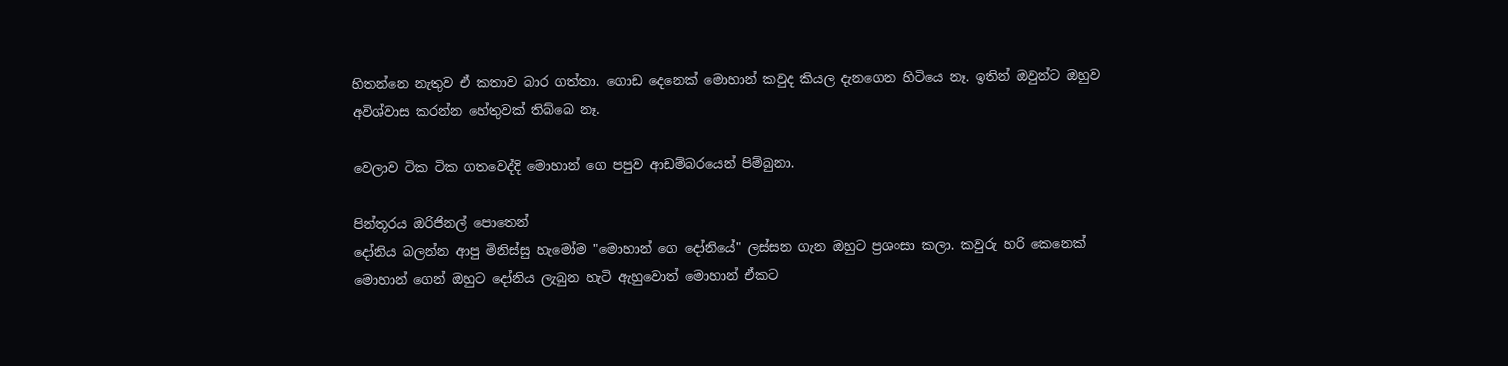හිතන්නෙ නැතුව ඒ කතාව බාර ගත්තා. ගොඩ දෙනෙක් මොහාන් කවුද කියල දැනගෙන හිටියෙ නෑ. ඉතින් ඔවුන්ට ඔහුව අවිශ්වාස කරන්න හේතුවක් තිබ්බෙ නෑ.

වෙලාව ටික ටික ගතවෙද්දි මොහාන් ගෙ පපුව ආඩම්බරයෙන් පිම්බුනා.

පින්තූරය ඔරිජිනල් පොතෙන්
දෝනිය බලන්න ආපු මිනිස්සු හැමෝම "මොහාන් ගෙ දෝනියේ" ලස්සන ගැන ඔහුට ප්‍රශංසා කලා. කවුරු හරි කෙනෙක් මොහාන් ගෙන් ඔහුට දෝනිය ලැබුන හැටි ඇහුවොත් මොහාන් ඒකට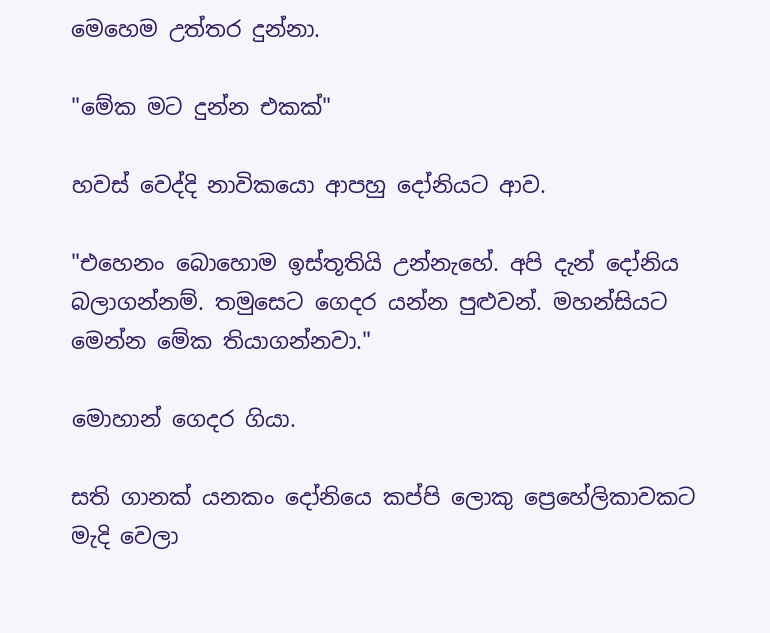මෙහෙම උත්තර දුන්නා.

"මේක මට දුන්න එකක්"

හවස් වෙද්දි නාවිකයො ආපහු දෝනියට ආව.

"එහෙනං බොහොම ඉස්තූතියි උන්නැහේ. අපි දැන් දෝනිය බලාගන්නම්. තමුසෙට ගෙදර යන්න පුළුවන්. මහන්සියට මෙන්න මේක තියාගන්නවා."

මොහාන් ගෙදර ගියා.

සති ගානක් යනකං දෝනියෙ කප්පි ලොකු ප්‍රෙහේලිකාවකට මැදි වෙලා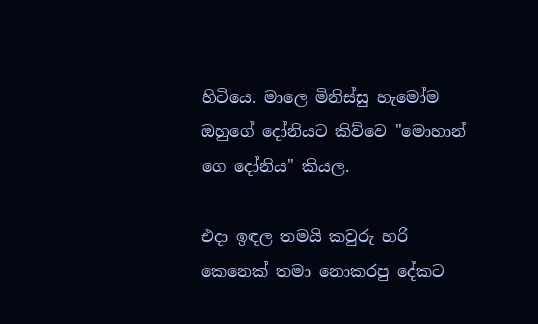හිටියෙ. මාලෙ මිනිස්සු හැමෝම ඔහුගේ දෝනියට කිව්වෙ "මොහාන් ගෙ දෝනිය" කියල.

එදා ඉඳල තමයි කවුරු හරි කෙනෙක් තමා නොකරපු දේකට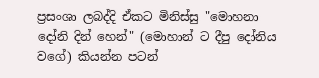ප්‍රසංශා ලබද්දි ඒකට මිනිස්සු "මොහනා දෝනි දින් හෙන්" (මොහාන් ට දීපු දෝනිය වගේ) කියන්න පටන්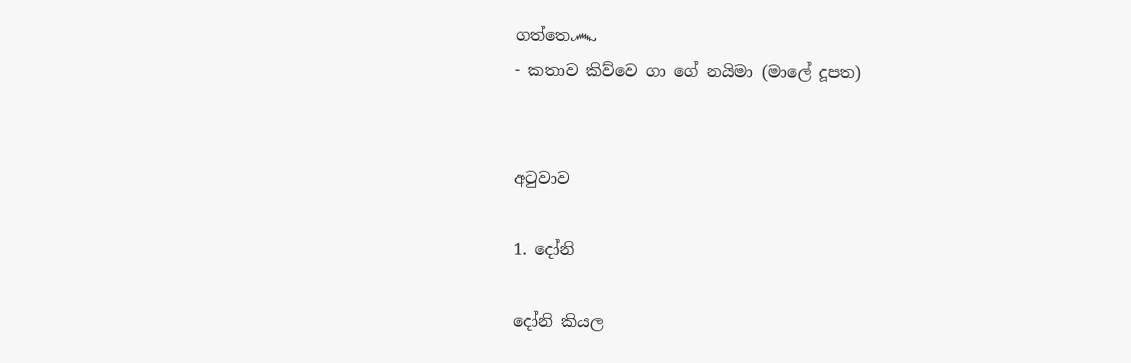ගත්තෙ෴
- කතාව කිව්වෙ ගා ගේ නයිමා (මාලේ දූපත)


අටුවාව

1. දෝනි

දෝනි කියල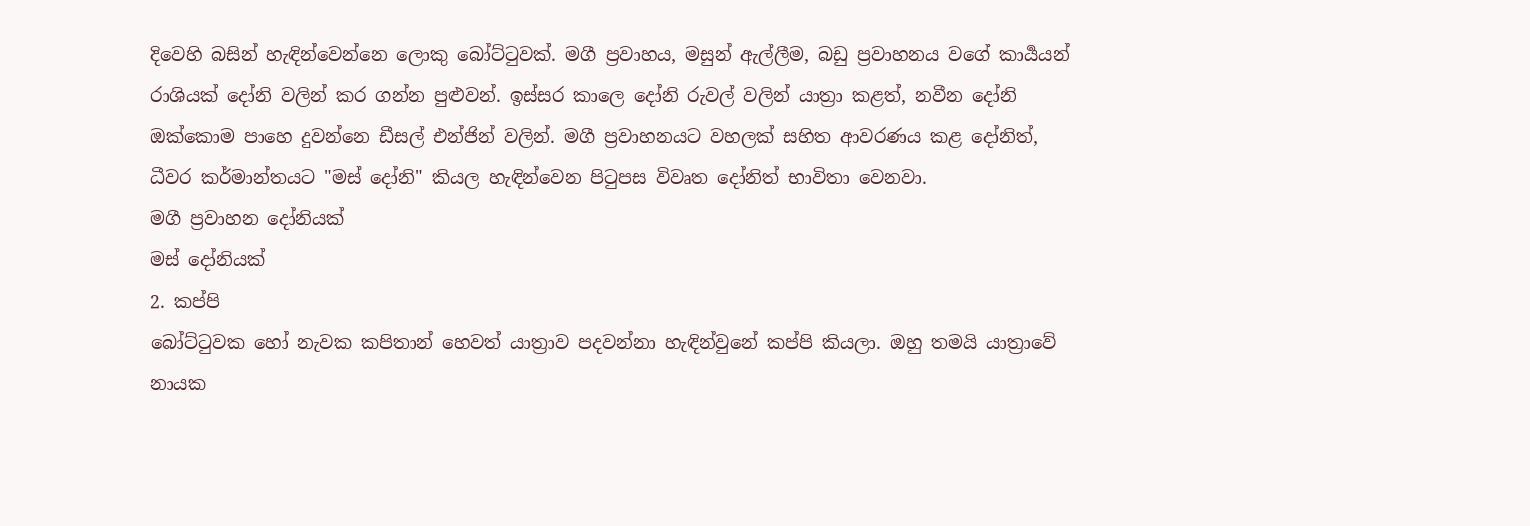දිවෙහි බසින් හැඳින්වෙන්නෙ ලොකු බෝට්ටුවක්. මගී ප්‍රවාහය, මසුන් ඇල්ලීම, බඩු ප්‍රවාහනය වගේ කාර්‍යයන් රාශියක් දෝනි වලින් කර ගන්න පුළුවන්. ඉස්සර කාලෙ දෝනි රුවල් වලින් යාත්‍රා කළත්, නවීන දෝනි ඔක්කොම පාහෙ දුවන්නෙ ඩීසල් එන්ජින් වලින්. මගී ප්‍රවාහනයට වහලක් සහිත ආවරණය කළ දෝනිත්, ධීවර කර්මාන්තයට "මස් දෝනි" කියල හැඳින්වෙන පිටුපස විවෘත දෝනිත් භාවිතා වෙනවා.
මගී ප්‍රවාහන දෝනියක්
මස් දෝනියක්
2. කප්පි
බෝට්ටුවක හෝ නැවක කපිතාන් හෙවත් යාත්‍රාව පදවන්නා හැඳින්වුනේ කප්පි කියලා. ඔහු තමයි යාත්‍රාවේ නායක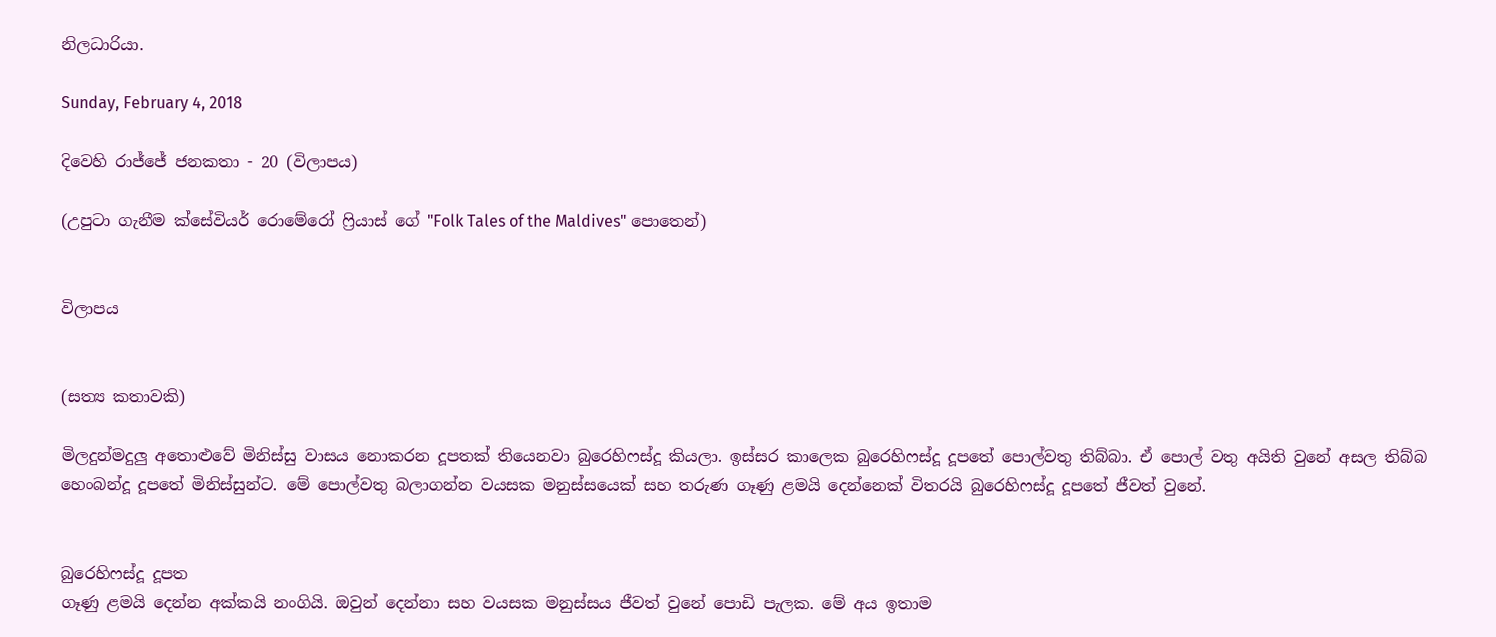නිලධාරියා.

Sunday, February 4, 2018

දිවෙහි රාජ්ජේ ජනකතා - 20 (විලාපය)

(උපුටා ගැනීම ක්සේවියර් රොමේරෝ ෆ්‍රියාස් ගේ "Folk Tales of the Maldives" පොතෙන්)


විලාපය


(සත්‍ය කතාවකි)

මිලදුන්මදුලු අතොළුවේ මිනිස්සු වාසය නොකරන දූපතක් තියෙනවා බුරෙහිෆස්දූ කියලා. ඉස්සර කාලෙක බුරෙහිෆස්දූ දූපතේ පොල්වතු තිබ්බා. ඒ පොල් වතු අයිති වුනේ අසල තිබ්බ හෙංබන්දූ දූපතේ මිනිස්සුන්ට. මේ පොල්වතු බලාගන්න වයසක මනුස්සයෙක් සහ තරුණ ගෑණු ළමයි දෙන්නෙක් විතරයි බුරෙහිෆස්දූ දූපතේ ජීවත් වුනේ.


බුරෙහිෆස්දූ දූපත
ගෑණු ළමයි දෙන්න අක්කයි නංගියි. ඔවුන් දෙන්නා සහ වයසක මනුස්සය ජීවත් වුනේ පොඩි පැලක. මේ අය ඉතාම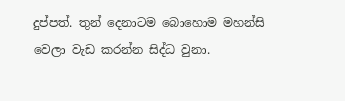දුප්පත්. තුන් දෙනාටම බොහොම මහන්සි වෙලා වැඩ කරන්න සිද්ධ වුනා.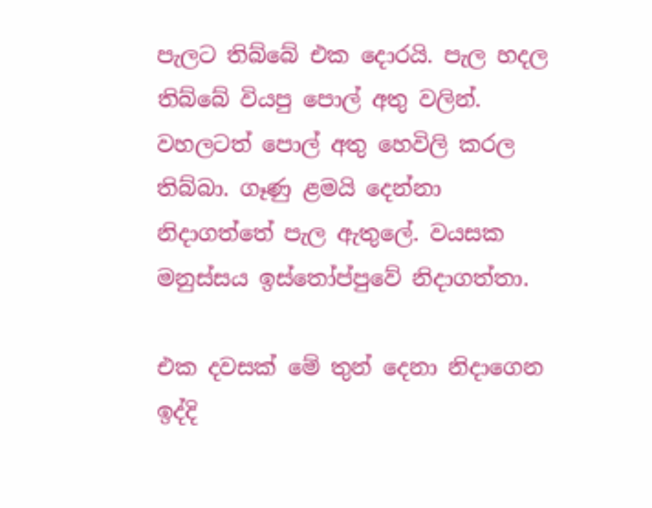පැලට තිබ්බේ එක දොරයි. පැල හදල තිබ්බේ වියපු පොල් අතු වලින්. වහලටත් පොල් අතු හෙවිලි කරල තිබ්බා. ගෑණු ළමයි දෙන්නා නිදාගත්තේ පැල ඇතුලේ. වයසක මනුස්සය ඉස්තෝප්පුවේ නිදාගත්තා.

එක දවසක් මේ තුන් දෙනා නිදාගෙන ඉද්දි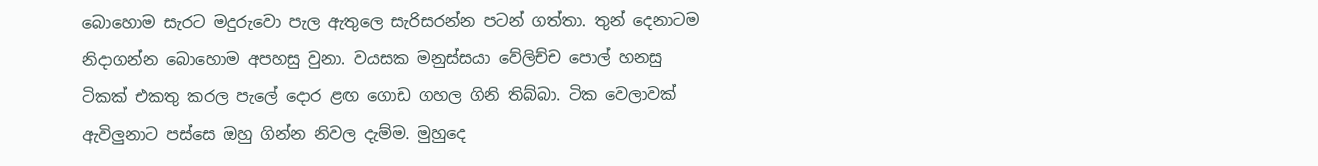බොහොම සැරට මදුරුවො පැල ඇතුලෙ සැරිසරන්න පටන් ගත්තා. තුන් දෙනාටම නිදාගන්න බොහොම අපහසු වුනා. වයසක මනුස්සයා වේලිච්ච පොල් හනසු ටිකක් එකතු කරල පැලේ දොර ළඟ ගොඩ ගහල ගිනි තිබ්බා. ටික වෙලාවක් ඇවිලුනාට පස්සෙ ඔහු ගින්න නිවල දැම්ම. මුහුදෙ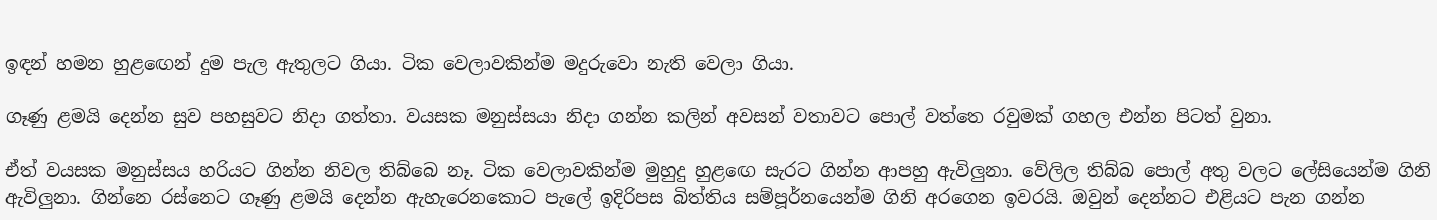ඉඳන් හමන හුළඟෙන් දුම පැල ඇතුලට ගියා. ටික වෙලාවකින්ම මදුරුවො නැති වෙලා ගියා.

ගෑණු ළමයි දෙන්න සුව පහසුවට නිදා ගත්තා. වයසක මනුස්සයා නිදා ගන්න කලින් අවසන් වතාවට පොල් වත්තෙ රවුමක් ගහල එන්න පිටත් වුනා.

ඒත් වයසක මනුස්සය හරියට ගින්න නිවල තිබ්බෙ නෑ. ටික වෙලාවකින්ම මුහුදු හුළඟෙ සැරට ගින්න ආපහු ඇවිලුනා. වේලිල තිබ්බ පොල් අතු වලට ලේසියෙන්ම ගිනි ඇවිලුනා. ගින්නෙ රස්නෙට ගෑණු ළමයි දෙන්න ඇහැරෙනකොට පැලේ ඉදිරිපස බිත්තිය සම්පූර්නයෙන්ම ගිනි අරගෙන ඉවරයි. ඔවුන් දෙන්නට එළියට පැන ගන්න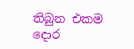තිබුන එකම දොර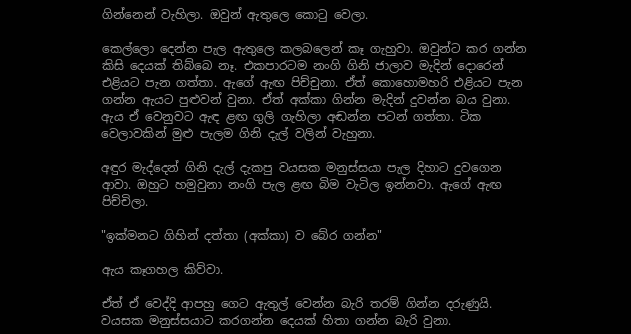ගින්නෙන් වැහිලා. ඔවුන් ඇතුලෙ කොටු වෙලා.

කෙල්ලො දෙන්න පැල ඇතුලෙ කලබලෙන් කෑ ගැහුවා. ඔවුන්ට කර ගන්න කිසි දෙයක් තිබ්බෙ නෑ. එකපාරටම නංගි ගිනි ජාලාව මැදින් දොරෙන් එළියට පැන ගත්තා. ඇගේ ඇඟ පිච්චුනා. ඒත් කොහොමහරි එළියට පැන ගන්න ඇයට පුළුවන් වුනා. ඒත් අක්කා ගින්න මැදින් දුවන්න බය වුනා. ඇය ඒ වෙනුවට ඇඳ ළඟ ගුලි ගැහිලා අඬන්න පටන් ගත්තා. ටික වෙලාවකින් මුළු පැලම ගිනි දැල් වලින් වැහුනා.

අඳුර මැද්දෙන් ගිනි දැල් දැකපු වයසක මනුස්සයා පැල දිහාට දුවගෙන ආවා. ඔහුට හමුවුනා නංගි පැල ළඟ බිම වැටිල ඉන්නවා. ඇගේ ඇඟ පිච්චිලා.

"ඉක්මනට ගිහින් දත්තා (අක්කා) ව බේර ගන්න"

ඇය කෑගහල කිව්වා.

ඒත් ඒ වෙද්දි ආපහු ගෙට ඇතුල් වෙන්න බැරි තරම් ගින්න දරුණුයි. වයසක මනුස්සයාට කරගන්න දෙයක් හිතා ගන්න බැරි වුනා.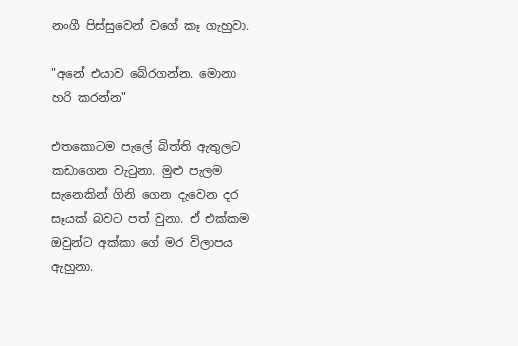නංගී පිස්සුවෙන් වගේ කෑ ගැහුවා.

"අනේ එයාව බේරගන්න. මොනා හරි කරන්න"

එතකොටම පැලේ බිත්ති ඇතුලට කඩාගෙන වැටුනා. මුළු පැලම සැනෙකින් ගිනි ගෙන දැවෙන දර සෑයක් බවට පත් වුනා. ඒ එක්කම ඔවුන්ට අක්කා ගේ මර විලාපය ඇහුනා.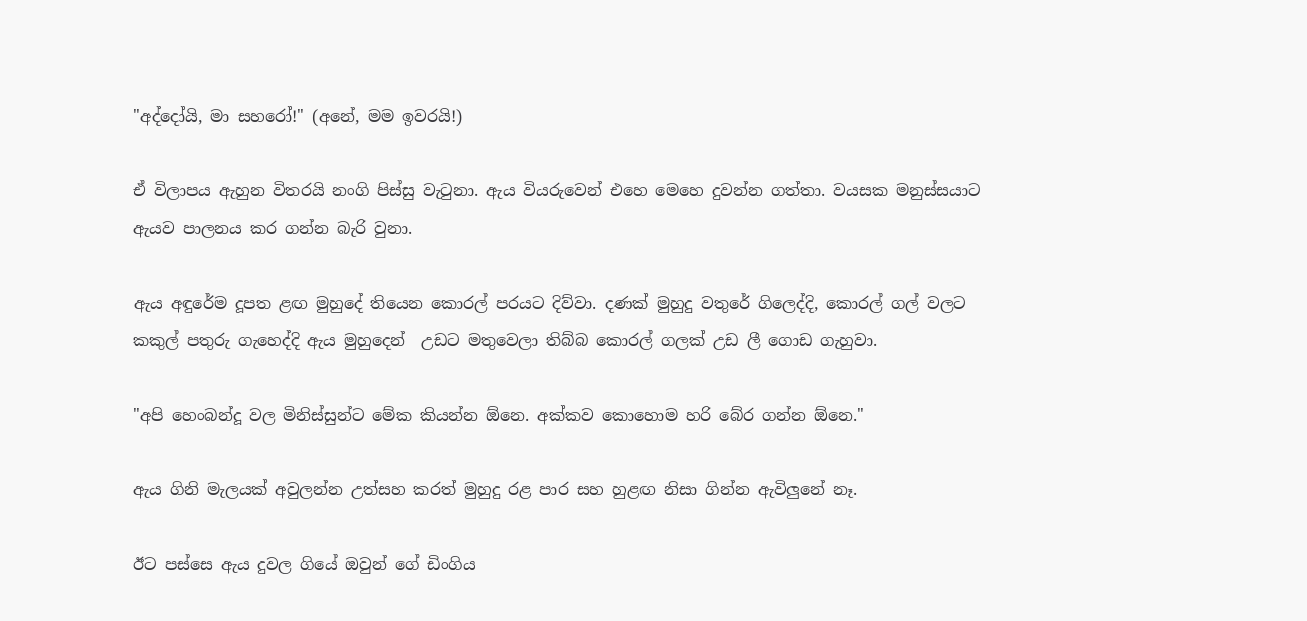"අද්දෝයි, මා සහරෝ!" (අනේ, මම ඉවරයි!)

ඒ විලාපය ඇහුන විතරයි නංගි පිස්සු වැටුනා. ඇය වියරුවෙන් එහෙ මෙහෙ දුවන්න ගත්තා. වයසක මනුස්සයාට ඇයව පාලනය කර ගන්න බැරි වුනා.

ඇය අඳුරේම දූපත ළඟ මුහුදේ තියෙන කොරල් පරයට දිව්වා. දණක් මුහුදු වතුරේ ගිලෙද්දි, කොරල් ගල් වලට කකුල් පතුරු ගැහෙද්දි ඇය මුහුදෙන්  උඩට මතුවෙලා තිබ්බ කොරල් ගලක් උඩ ලී ගොඩ ගැහුවා.

"අපි හෙංබන්දූ වල මිනිස්සුන්ට මේක කියන්න ඕනෙ. අක්කව කොහොම හරි බේර ගන්න ඕනෙ."

ඇය ගිනි මැලයක් අවුලන්න උත්සහ කරත් මුහුදු රළ පාර සහ හුළඟ නිසා ගින්න ඇවිලුනේ නෑ.

ඊට පස්සෙ ඇය දුවල ගියේ ඔවුන් ගේ ඩිංගිය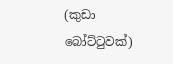(කුඩා බෝට්ටුවක්)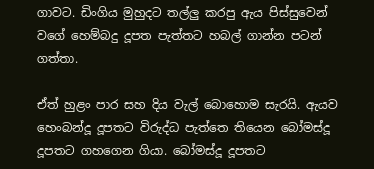ගාවට. ඩිංගිය මුහුදට තල්ලු කරපු ඇය පිස්සුවෙන් වගේ හෙම්බදු දූපත පැත්තට හබල් ගාන්න පටන් ගත්තා.

ඒත් හුළං පාර සහ දිය වැල් බොහොම සැරයි. ඇයව හෙංබන්දූ දූපතට විරුද්ධ පැත්තෙ තියෙන බෝමස්දූ දූපතට ගහගෙන ගියා. බෝමස්දූ දූපතට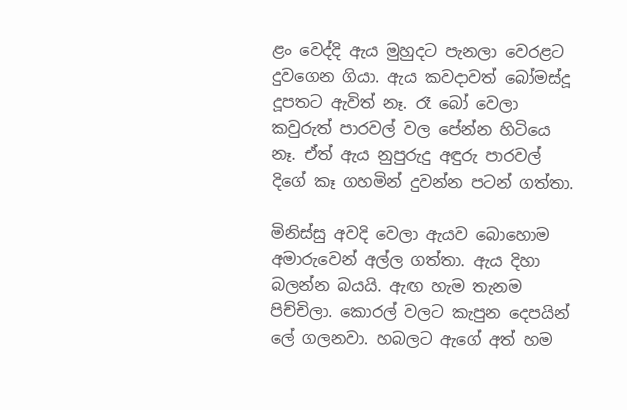ළං වෙද්දි ඇය මුහුදට පැනලා වෙරළට දුවගෙන ගියා. ඇය කවදාවත් බෝමස්දූ දූපතට ඇවිත් නෑ. රෑ බෝ වෙලා කවුරුත් පාරවල් වල පේන්න හිටියෙ නෑ. ඒත් ඇය නුපුරුදු අඳුරු පාරවල් දිගේ කෑ ගහමින් දුවන්න පටන් ගත්තා.

මිනිස්සු අවදි වෙලා ඇයව බොහොම අමාරුවෙන් අල්ල ගත්තා. ඇය දිහා බලන්න බයයි. ඇඟ හැම තැනම පිච්චිලා. කොරල් වලට කැපුන දෙපයින් ලේ ගලනවා. හබලට ඇගේ අත් හම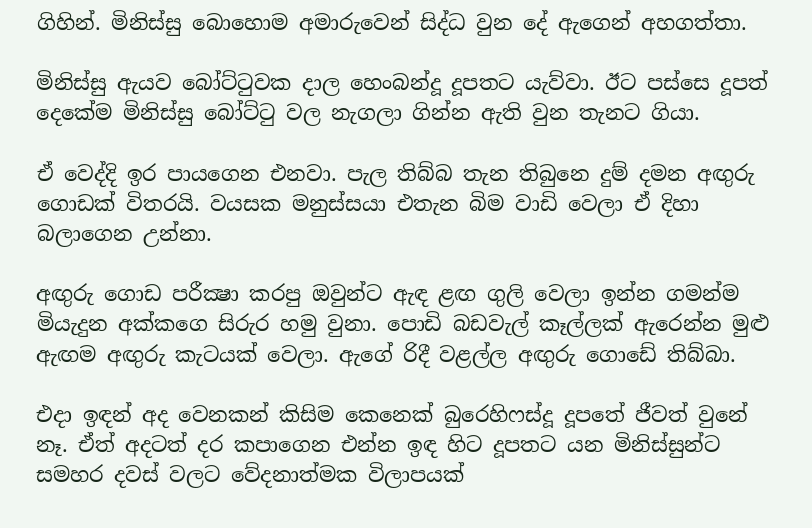ගිහින්. මිනිස්සු බොහොම අමාරුවෙන් සිද්ධ වුන දේ ඇගෙන් අහගත්තා.

මිනිස්සු ඇයව බෝට්ටුවක දාල හෙංබන්දූ දූපතට යැව්වා. ඊට පස්සෙ දූපත් දෙකේම මිනිස්සු බෝට්ටු වල නැගලා ගින්න ඇති වුන තැනට ගියා.

ඒ වෙද්දි ඉර පායගෙන එනවා. පැල තිබ්බ තැන තිබුනෙ දුම් දමන අඟුරු ගොඩක් විතරයි. වයසක මනුස්සයා එතැන බිම වාඩි වෙලා ඒ දිහා බලාගෙන උන්නා.

අඟුරු ගොඩ පරීක්‍ෂා කරපු ඔවුන්ට ඇඳ ළඟ ගුලි වෙලා ඉන්න ගමන්ම මියැදුන අක්කගෙ සිරුර හමු වුනා. පොඩි බඩවැල් කෑල්ලක් ඇරෙන්න මුළු ඇඟම අඟුරු කැටයක් වෙලා. ඇගේ රිදී වළල්ල අඟුරු ගොඩේ තිබ්බා.

එදා ඉඳන් අද වෙනකන් කිසිම කෙනෙක් බුරෙහිෆස්දූ දූපතේ ජීවත් වුනේ නෑ. ඒත් අදටත් දර කපාගෙන එන්න ඉඳ හිට දූපතට යන මිනිස්සුන්ට සමහර දවස් වලට වේදනාත්මක විලාපයක්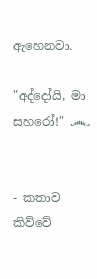ඇහෙනවා.

"අද්දෝයි, මා සහරෝ!" ෴


- කතාව කිව්වේ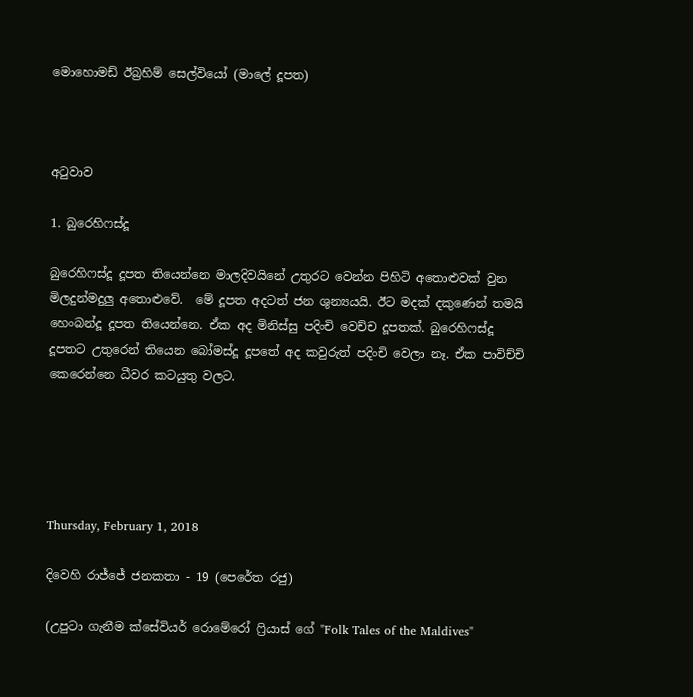මොහොමඩ් ඊබ්‍රහිම් සෙල්වියෝ (මාලේ දූපත)



අටුවාව

1. බුරෙහිෆස්දූ

බුරෙහිෆස්දූ දූපත තියෙන්නෙ මාලදිවයිනේ උතුරට වෙන්න පිහිටි අතොළුවක් වුන මිලදුන්මදුලු අතොළුවේ.  මේ දූපත අදටත් ජන ශුන්‍යයයි. ඊට මදක් දකුණෙන් තමයි හෙංබන්දූ දූපත තියෙන්නෙ. ඒක අද මිනිස්සු පදිංචි වෙච්ච දූපතක්. බුරෙහිෆස්දූ දූපතට උතුරෙන් තියෙන බෝමස්දූ දූපතේ අද කවුරුත් පදිංචි වෙලා නෑ. ඒක පාවිච්චි කෙරෙන්නෙ ධීවර කටයුතු වලට.





Thursday, February 1, 2018

දිවෙහි රාජ්ජේ ජනකතා - 19 (පෙරේත රජු)

(උපුටා ගැනීම ක්සේවියර් රොමේරෝ ෆ්‍රියාස් ගේ "Folk Tales of the Maldives"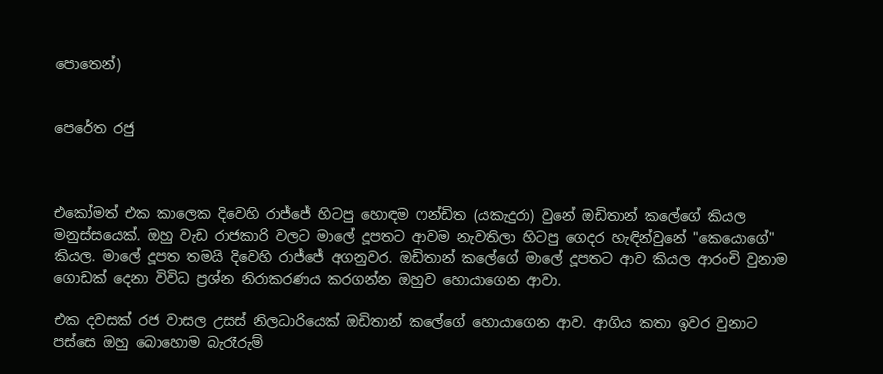පොතෙන්)


පෙරේත රජු



එකෝමත් එක කාලෙක දිවෙහි රාජ්ජේ හිටපු හොඳම ෆන්ඩිත (යකැදුරා) වුනේ ඔඩිතාන් කලේගේ කියල මනුස්සයෙක්. ඔහු වැඩ රාජකාරි වලට මාලේ දූපතට ආවම නැවතිලා හිටපු ගෙදර හැඳින්වුනේ "කෙයොගේ" කියල. මාලේ දූපත තමයි දිවෙහි රාජ්ජේ අගනුවර. ඔඩිතාන් කලේගේ මාලේ දූපතට ආව කියල ආරංචි වුනාම ගොඩක් දෙනා විවිධ ප්‍රශ්න නිරාකරණය කරගන්න ඔහුව හොයාගෙන ආවා.

එක දවසක් රජ වාසල උසස් නිලධාරියෙක් ඔඩිතාන් කලේගේ හොයාගෙන ආව. ආගිය කතා ඉවර වුනාට පස්සෙ ඔහු බොහොම බැරෑරුම්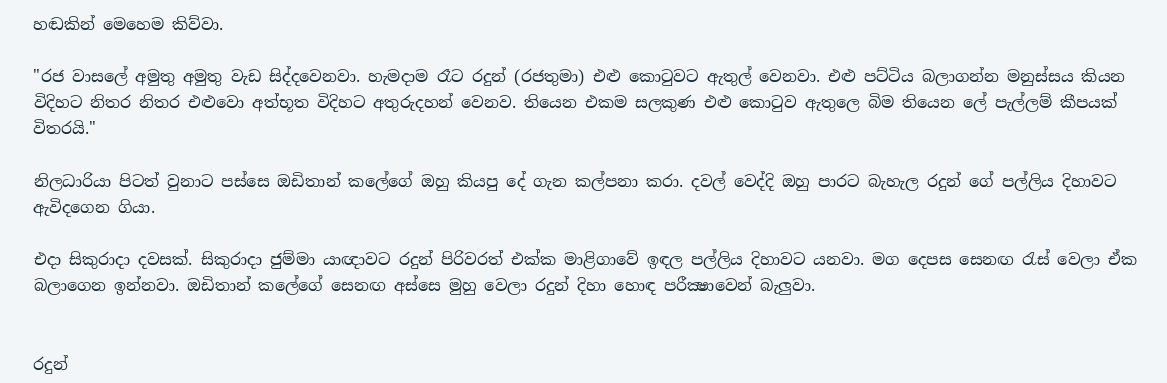හඬකින් මෙහෙම කිව්වා.

"රජ වාසලේ අමුතු අමුතු වැඩ සිද්දවෙනවා. හැමදාම රෑට රදුන් (රජතුමා) එළු කොටුවට ඇතුල් වෙනවා. එළු පට්ටිය බලාගන්න මනුස්සය කියන විදිහට නිතර නිතර එළුවො අත්භූත විදිහට අතුරුදහන් වෙනව. තියෙන එකම සලකුණ එළු කොටුව ඇතුලෙ බිම තියෙන ලේ පැල්ලම් කීපයක් විතරයි."

නිලධාරියා පිටත් වුනාට පස්සෙ ඔඩිතාන් කලේගේ ඔහු කියපු දේ ගැන කල්පනා කරා. දවල් වෙද්දි ඔහු පාරට බැහැල රදුන් ගේ පල්ලිය දිහාවට ඇවිදගෙන ගියා.

එදා සිකුරාදා දවසක්. සිකුරාදා ජුම්මා යාඥාවට රදුන් පිරිවරත් එක්ක මාළිගාවේ ඉඳල පල්ලිය දිහාවට යනවා. මග දෙපස සෙනඟ රැස් වෙලා ඒක බලාගෙන ඉන්නවා. ඔඩිතාන් කලේගේ සෙනඟ අස්සෙ මුහු වෙලා රදුන් දිහා හොඳ පරීක්‍ෂාවෙන් බැලුවා.


රදුන්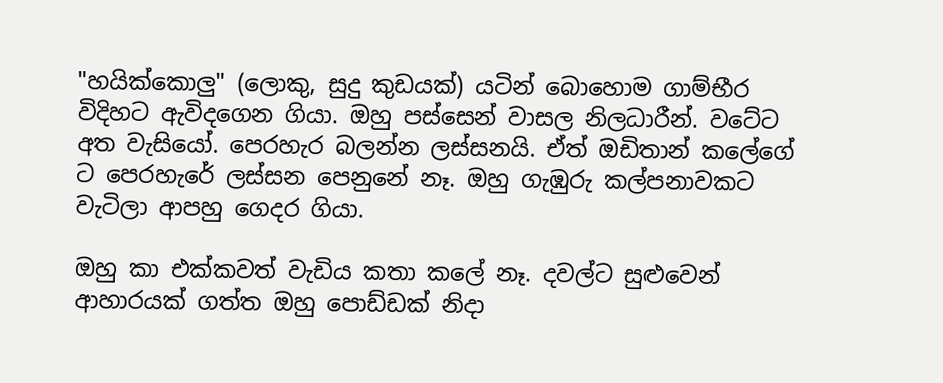"හයික්කොලු" (ලොකු, සුදු කුඩයක්) යටින් බොහොම ගාම්භීර විදිහට ඇවිදගෙන ගියා. ඔහු පස්සෙන් වාසල නිලධාරීන්. වටේට අත වැසියෝ. පෙරහැර බලන්න ලස්සනයි. ඒත් ඔඩිතාන් කලේගේ ට පෙරහැරේ ලස්සන පෙනුනේ නෑ. ඔහු ගැඹුරු කල්පනාවකට වැටිලා ආපහු ගෙදර ගියා.

ඔහු කා එක්කවත් වැඩිය කතා කලේ නෑ. දවල්ට සුළුවෙන් ආහාරයක් ගත්ත ඔහු පොඩ්ඩක් නිදා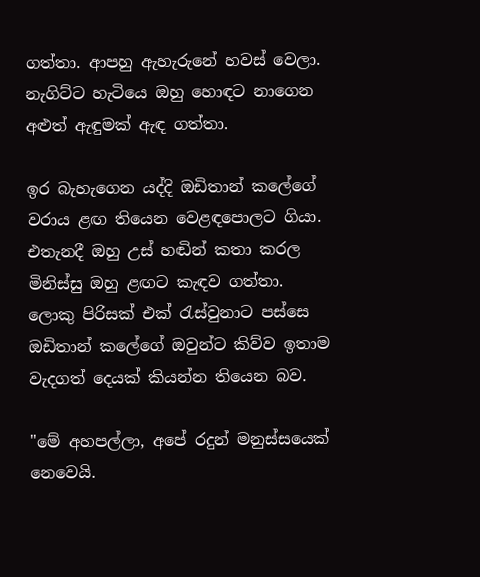ගත්තා. ආපහු ඇහැරුනේ හවස් වෙලා. නැගිට්ට හැටියෙ ඔහු හොඳට නාගෙන අළුත් ඇඳුමක් ඇඳ ගත්තා.

ඉර බැහැගෙන යද්දි ඔඩිතාන් කලේගේ වරාය ළඟ තියෙන වෙළඳපොලට ගියා. එතැනදී ඔහු උස් හඬින් කතා කරල මිනිස්සු ඔහු ළඟට කැඳව ගත්තා. ලොකු පිරිසක් එක් රැස්වුනාට පස්සෙ ඔඩිතාන් කලේගේ ඔවුන්ට කිව්ව ඉතාම වැදගත් දෙයක් කියන්න තියෙන බව.

"මේ අහපල්ලා, අපේ රදුන් මනුස්සයෙක් නෙවෙයි.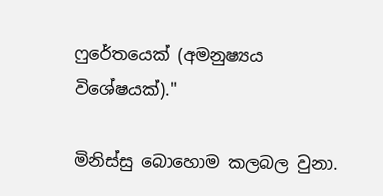ෆුරේතයෙක් (අමනුෂ්‍යය විශේෂයක්)."

මිනිස්සු බොහොම කලබල වුනා.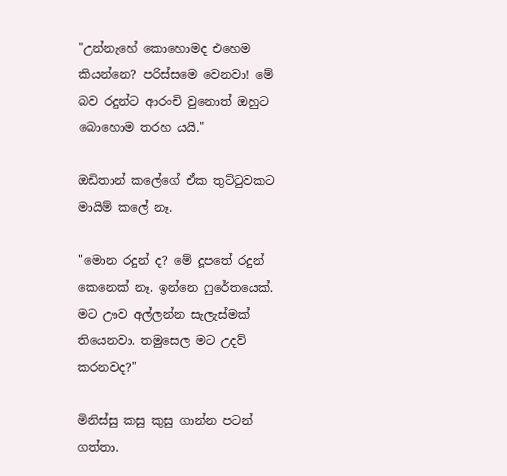"උන්නැහේ කොහොමද එහෙම කියන්නෙ? පරිස්සමෙ වෙනවා! මේ බව රදුන්ට ආරංචි වුනොත් ඔහුට බොහොම තරහ යයි."

ඔඩිතාන් කලේගේ ඒක තුට්ටුවකට මායිම් කලේ නෑ.

"මොන රදුන් ද? මේ දූපතේ රදුන් කෙනෙක් නෑ. ඉන්නෙ ෆුරේතයෙක්. මට ඌව අල්ලන්න සැලැස්මක් තියෙනවා. තමුසෙල මට උදව් කරනවද?"

මිනිස්සු කසු කුසු ගාන්න පටන් ගත්තා.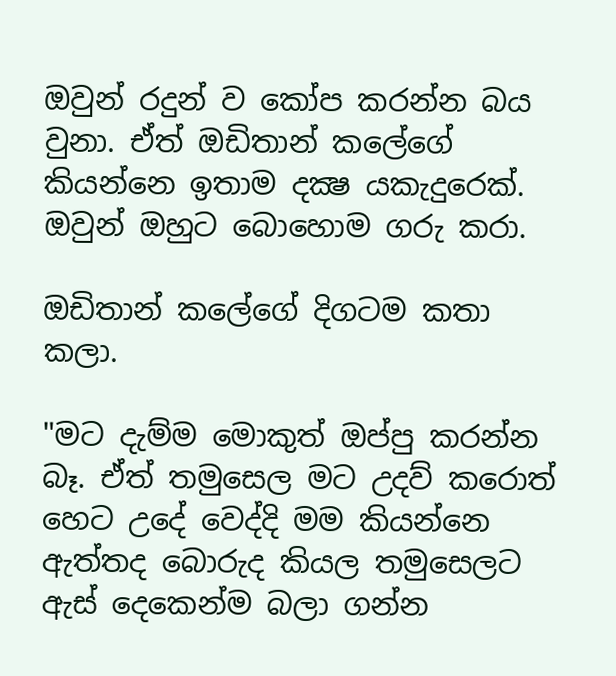ඔවුන් රදුන් ව කෝප කරන්න බය වුනා. ඒත් ඔඩිතාන් කලේගේ කියන්නෙ ඉතාම දක්‍ෂ යකැදුරෙක්. ඔවුන් ඔහුට බොහොම ගරු කරා.

ඔඩිතාන් කලේගේ දිගටම කතා කලා.

"මට දැම්ම මොකුත් ඔප්පු කරන්න බෑ. ඒත් තමුසෙල මට උදව් කරොත් හෙට උදේ වෙද්දි මම කියන්නෙ ඇත්තද බොරුද කියල තමුසෙලට ඇස් දෙකෙන්ම බලා ගන්න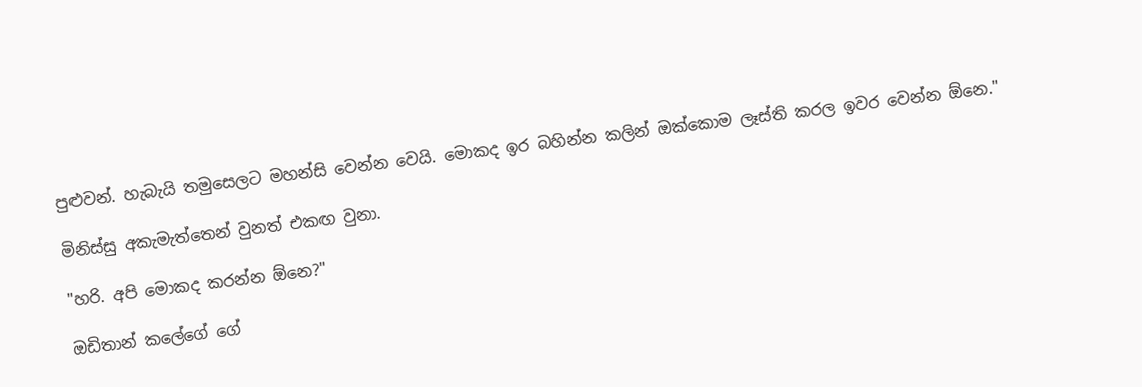පුළුවන්. හැබැයි තමුසෙලට මහන්සි වෙන්න වෙයි. මොකද ඉර බහින්න කලින් ඔක්කොම ලෑස්ති කරල ඉවර වෙන්න ඕනෙ."

මිනිස්සු අකැමැත්තෙන් වුනත් එකඟ වුනා.

"හරි. අපි මොකද කරන්න ඕනෙ?"

ඔඩිතාන් කලේගේ ගේ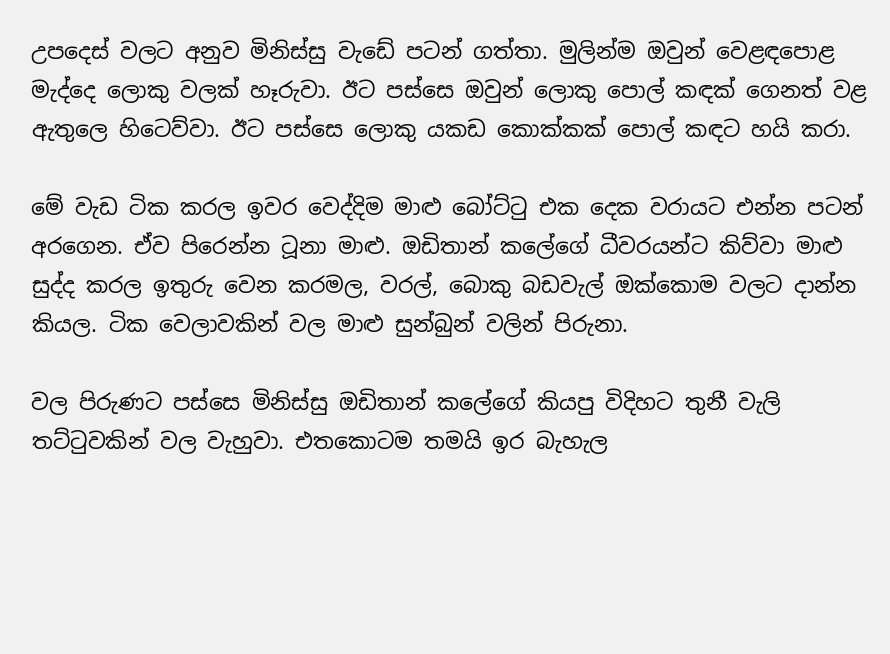උපදෙස් වලට අනුව මිනිස්සු වැඩේ පටන් ගත්තා. මුලින්ම ඔවුන් වෙළඳපොළ මැද්දෙ ලොකු වලක් හෑරුවා. ඊට පස්සෙ ඔවුන් ලොකු පොල් කඳක් ගෙනත් වළ ඇතුලෙ හිටෙව්වා. ඊට පස්සෙ ලොකු යකඩ කොක්කක් පොල් කඳට හයි කරා.

මේ වැඩ ටික කරල ඉවර වෙද්දිම මාළු බෝට්ටු එක දෙක වරායට එන්න පටන් අරගෙන. ඒව පිරෙන්න ටූනා මාළු. ඔඩිතාන් කලේගේ ධීවරයන්ට කිව්වා මාළු සුද්ද කරල ඉතුරු වෙන කරමල, වරල්, බොකු බඩවැල් ඔක්කොම වලට දාන්න කියල. ටික වෙලාවකින් වල මාළු සුන්බුන් වලින් පිරුනා.

වල පිරුණට පස්සෙ මිනිස්සු ඔඩිතාන් කලේගේ කියපු විදිහට තුනී වැලි තට්ටුවකින් වල වැහුවා. එතකොටම තමයි ඉර බැහැල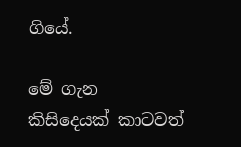ගියේ.

මේ ගැන කිසිදෙයක් කාටවත්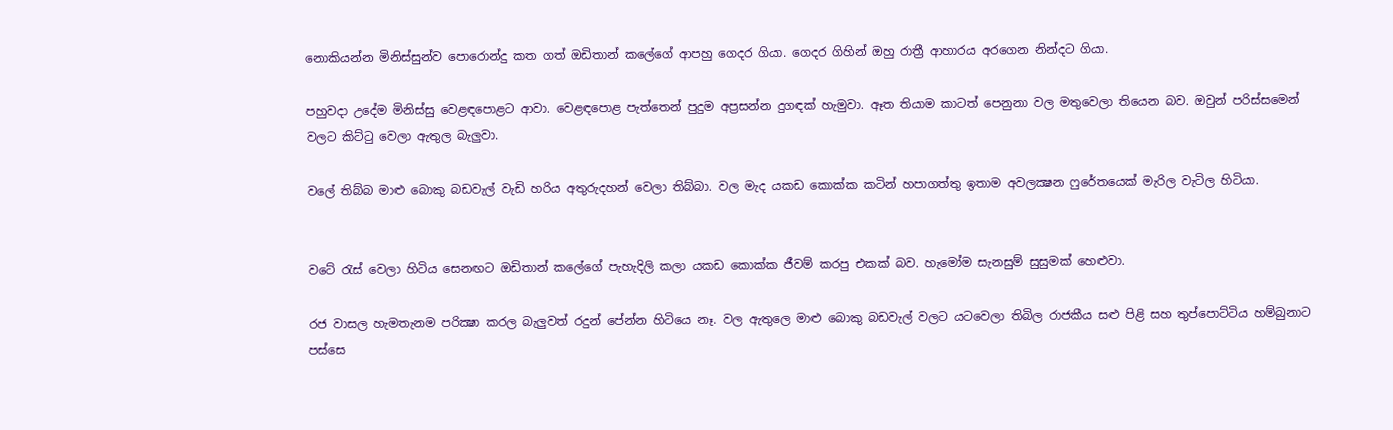නොකියන්න මිනිස්සුන්ව පොරොන්දු කත ගත් ඔඩිතාන් කලේගේ ආපහු ගෙදර ගියා. ගෙදර ගිහින් ඔහු රාත්‍රී ආහාරය අරගෙන නින්දට ගියා.

පහුවදා උදේම මිනිස්සු වෙළඳපොළට ආවා. වෙළඳපොළ පැත්තෙන් පුදුම අප්‍රසන්න දුගඳක් හැමුවා. ඈත තියාම කාටත් පෙනුනා වල මතුවෙලා තියෙන බව. ඔවුන් පරිස්සමෙන් වලට කිට්ටු වෙලා ඇතුල බැලුවා.

වලේ තිබ්බ මාළු බොකු බඩවැල් වැඩි හරිය අතුරුදහන් වෙලා තිබ්බා. වල මැද යකඩ කොක්ක කටින් හපාගත්තු ඉතාම අවලක්‍ෂන ෆුරේතයෙක් මැරිල වැටිල හිටියා.


වටේ රැස් වෙලා හිටිය සෙනඟට ඔඩිතාන් කලේගේ පැහැදිලි කලා යකඩ කොක්ක ජීවම් කරපු එකක් බව. හැමෝම සැනසුම් සුසුමක් හෙළුවා.

රජ වාසල හැමතැනම පරික්‍ෂා කරල බැලුවත් රදුන් පේන්න හිටියෙ නෑ. වල ඇතුලෙ මාළු බොකු බඩවැල් වලට යටවෙලා තිබිල රාජකීය සළු පිළි සහ තුප්පොට්ටිය හම්බුනාට පස්සෙ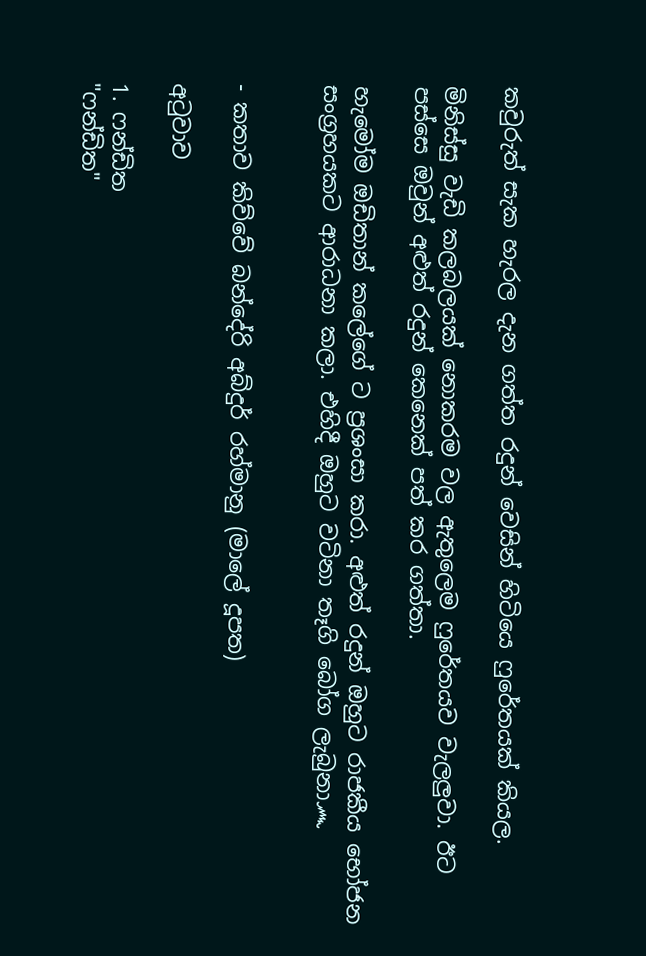කවුරුත් සැක හැරල දැන ගත්ත රදුන් වෙසින් හිටියෙ ෆුරේතයක් කියල.

මිනිස්සු වැඩි කලබලයක් නොකරම වල ඇතුලෙම ෆුරේතයව වැලලුවා. ඊට පස්සෙ ඔවුන් අළුත් රදුන් කෙනෙක් පත් කර ගත්තා.

හැමෝම ඔඩිතාන් කලේගේ ට ප්‍රශංසා කරා. අළුත් රදුන් ඔහුට රාජකීය භෝජන සංග්‍රහයකට ආරාධනා කලා. එහිදී ඔහුට වටිනා තෑගි බෝග ලැබුනා෴


- කතාව කිව්වේ බන්දේරි අබ්දුර් රහ්මානු (මාලේ දූපත)

අටුවාව

1. ෆන්ඩිත
"ෆන්ඩිත"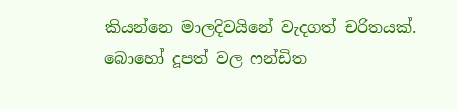කියන්නෙ මාලදිවයිනේ වැදගත් චරිතයක්. බොහෝ දූපත් වල ෆන්ඩිත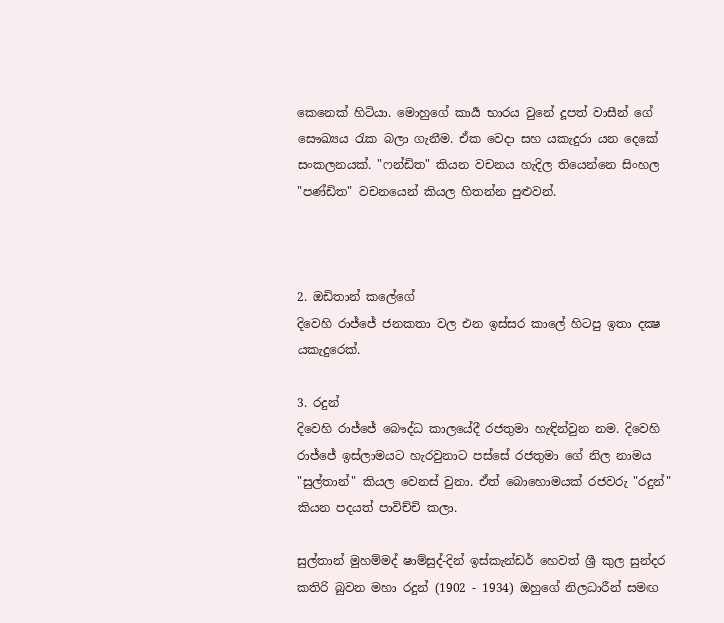කෙනෙක් හිටියා. මොහුගේ කාර්‍ය භාරය වුනේ දූපත් වාසීන් ගේ සෞඛ්‍යය රැක බලා ගැනීම. ඒක වෙදා සහ යකැදුරා යන දෙකේ සංකලනයක්. "ෆන්ඩිත" කියන වචනය හැදිල තියෙන්නෙ සිංහල "පණ්ඩිත" වචනයෙන් කියල හිතන්න පුළුවන්.



2. ඔඩිතාන් කලේගේ
දිවෙහි රාජ්ජේ ජනකතා වල එන ඉස්සර කාලේ හිටපු ඉතා දක්‍ෂ යකැදුරෙක්.

3. රදුන්
දිවෙහි රාජ්ජේ බෞද්ධ කාලයේදී රජතුමා හැඳින්වුන නම. දිවෙහි රාජ්ජේ ඉස්ලාමයට හැරවුනාට පස්සේ රජතුමා ගේ නිල නාමය "සුල්තාන්" කියල වෙනස් වුනා. ඒත් බොහොමයක් රජවරු "රදුන්" කියන පදයත් පාවිච්චි කලා.

සුල්තාන් මුහම්මද් ෂාම්සුද්-දින් ඉස්කැන්ඩර් හෙවත් ශ්‍රී කුල සුන්දර කතිරි බුවන මහා රදුන් (1902 - 1934) ඔහුගේ නිලධාරීන් සමඟ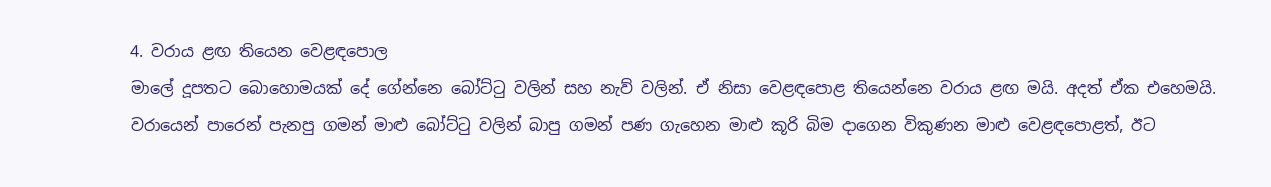4. වරාය ළඟ තියෙන වෙළඳපොල
මාලේ දූපතට බොහොමයක් දේ ගේන්නෙ බෝට්ටු වලින් සහ නැව් වලින්. ඒ නිසා වෙළඳපොළ තියෙන්නෙ වරාය ළඟ මයි. අදත් ඒක එහෙමයි. වරායෙන් පාරෙන් පැනපු ගමන් මාළු බෝට්ටු වලින් බාපු ගමන් පණ ගැහෙන මාළු කූරි බිම දාගෙන විකුණන මාළු වෙළඳපොළත්, ඊට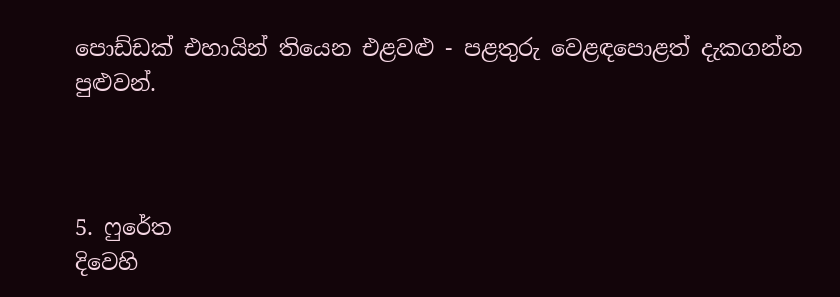පොඩ්ඩක් එහායින් තියෙන එළවළු - පළතුරු වෙළඳපොළත් දැකගන්න පුළුවන්.



5. ෆුරේත
දිවෙහි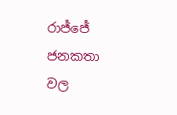රාජ්ජේ ජනකතා වල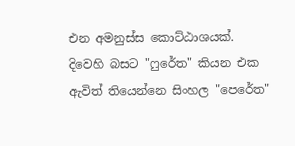එන අමනුස්ස කොට්ඨාශයක්. දිවෙහි බසට "ෆුරේත" කියන එක ඇවිත් තියෙන්නෙ සිංහල "පෙරේත"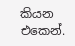කියන එකෙන්.